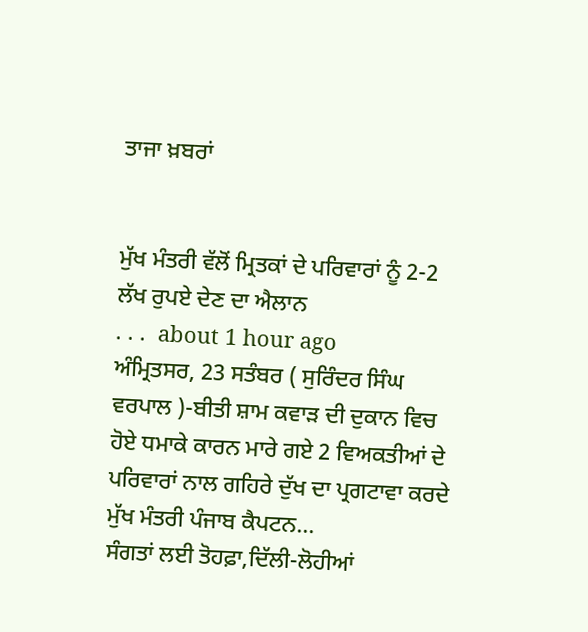ਤਾਜਾ ਖ਼ਬਰਾਂ


ਮੁੱਖ ਮੰਤਰੀ ਵੱਲੋਂ ਮ੍ਰਿਤਕਾਂ ਦੇ ਪਰਿਵਾਰਾਂ ਨੂੰ 2-2 ਲੱਖ ਰੁਪਏ ਦੇਣ ਦਾ ਐਲਾਨ
. . .  about 1 hour ago
ਅੰਮ੍ਰਿਤਸਰ, 23 ਸਤੰਬਰ ( ਸੁਰਿੰਦਰ ਸਿੰਘ ਵਰਪਾਲ )-ਬੀਤੀ ਸ਼ਾਮ ਕਵਾੜ ਦੀ ਦੁਕਾਨ ਵਿਚ ਹੋਏ ਧਮਾਕੇ ਕਾਰਨ ਮਾਰੇ ਗਏ 2 ਵਿਅਕਤੀਆਂ ਦੇ ਪਰਿਵਾਰਾਂ ਨਾਲ ਗਹਿਰੇ ਦੁੱਖ ਦਾ ਪ੍ਰਗਟਾਵਾ ਕਰਦੇ ਮੁੱਖ ਮੰਤਰੀ ਪੰਜਾਬ ਕੈਪਟਨ...
ਸੰਗਤਾਂ ਲਈ ਤੋਹਫ਼ਾ,ਦਿੱਲੀ-ਲੋਹੀਆਂ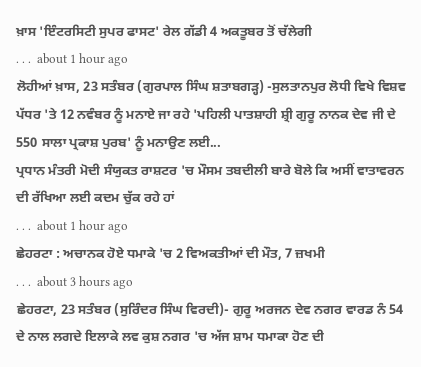ਖ਼ਾਸ 'ਇੰਟਰਸਿਟੀ ਸੁਪਰ ਫਾਸਟ' ਰੇਲ ਗੱਡੀ 4 ਅਕਤੂਬਰ ਤੋਂ ਚੱਲੇਗੀ
. . .  about 1 hour ago
ਲੋਹੀਆਂ ਖ਼ਾਸ, 23 ਸਤੰਬਰ (ਗੁਰਪਾਲ ਸਿੰਘ ਸ਼ਤਾਬਗੜ੍ਹ) -ਸੁਲਤਾਨਪੁਰ ਲੋਧੀ ਵਿਖੇ ਵਿਸ਼ਵ ਪੱਧਰ 'ਤੇ 12 ਨਵੰਬਰ ਨੂੰ ਮਨਾਏ ਜਾ ਰਹੇ 'ਪਹਿਲੀ ਪਾਤਸ਼ਾਹੀ ਸ਼੍ਰੀ ਗੁਰੂ ਨਾਨਕ ਦੇਵ ਜੀ ਦੇ 550 ਸਾਲਾ ਪ੍ਰਕਾਸ਼ ਪੁਰਬ' ਨੂੰ ਮਨਾਉਣ ਲਈ...
ਪ੍ਰਧਾਨ ਮੰਤਰੀ ਮੋਦੀ ਸੰਯੁਕਤ ਰਾਸ਼ਟਰ 'ਚ ਮੌਸਮ ਤਬਦੀਲੀ ਬਾਰੇ ਬੋਲੇ ਕਿ ਅਸੀਂ ਵਾਤਾਵਰਨ ਦੀ ਰੱਖਿਆ ਲਈ ਕਦਮ ਚੁੱਕ ਰਹੇ ਹਾਂ
. . .  about 1 hour ago
ਛੇਹਰਟਾ : ਅਚਾਨਕ ਹੋਏ ਧਮਾਕੇ 'ਚ 2 ਵਿਅਕਤੀਆਂ ਦੀ ਮੌਤ, 7 ਜ਼ਖਮੀ
. . .  about 3 hours ago
ਛੇਹਰਟਾ, 23 ਸਤੰਬਰ (ਸੁਰਿੰਦਰ ਸਿੰਘ ਵਿਰਦੀ)- ਗੁਰੂ ਅਰਜਨ ਦੇਵ ਨਗਰ ਵਾਰਡ ਨੰ 54 ਦੇ ਨਾਲ ਲਗਦੇ ਇਲਾਕੇ ਲਵ ਕੁਸ਼ ਨਗਰ 'ਚ ਅੱਜ ਸ਼ਾਮ ਧਮਾਕਾ ਹੋਣ ਦੀ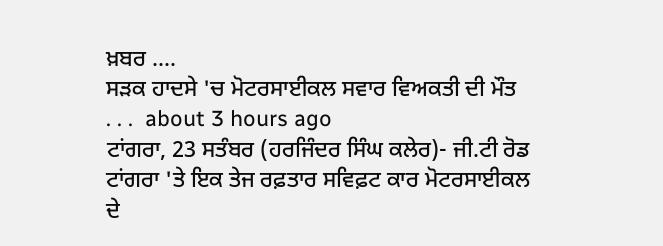ਖ਼ਬਰ ....
ਸੜਕ ਹਾਦਸੇ 'ਚ ਮੋਟਰਸਾਈਕਲ ਸਵਾਰ ਵਿਅਕਤੀ ਦੀ ਮੌਤ
. . .  about 3 hours ago
ਟਾਂਗਰਾ, 23 ਸਤੰਬਰ (ਹਰਜਿੰਦਰ ਸਿੰਘ ਕਲੇਰ)- ਜੀ.ਟੀ ਰੋਡ ਟਾਂਗਰਾ 'ਤੇ ਇਕ ਤੇਜ ਰਫ਼ਤਾਰ ਸਵਿਫ਼ਟ ਕਾਰ ਮੋਟਰਸਾਈਕਲ ਦੇ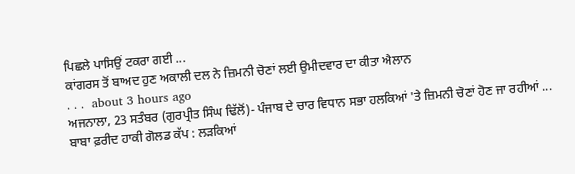ਪਿਛਲੇ ਪਾਸਿਉਂ ਟਕਰਾ ਗਈ ...
ਕਾਂਗਰਸ ਤੋਂ ਬਾਅਦ ਹੁਣ ਅਕਾਲੀ ਦਲ ਨੇ ਜ਼ਿਮਨੀ ਚੋਣਾਂ ਲਈ ਉਮੀਦਵਾਰ ਦਾ ਕੀਤਾ ਐਲਾਨ
. . .  about 3 hours ago
ਅਜਨਾਲਾ, 23 ਸਤੰਬਰ (ਗੁਰਪ੍ਰੀਤ ਸਿੰਘ ਢਿੱਲੋਂ)- ਪੰਜਾਬ ਦੇ ਚਾਰ ਵਿਧਾਨ ਸਭਾ ਹਲਕਿਆਂ 'ਤੇ ਜ਼ਿਮਨੀ ਚੋਣਾਂ ਹੋਣ ਜਾ ਰਹੀਆਂ ...
ਬਾਬਾ ਫ਼ਰੀਦ ਹਾਕੀ ਗੋਲਡ ਕੱਪ : ਲੜਕਿਆਂ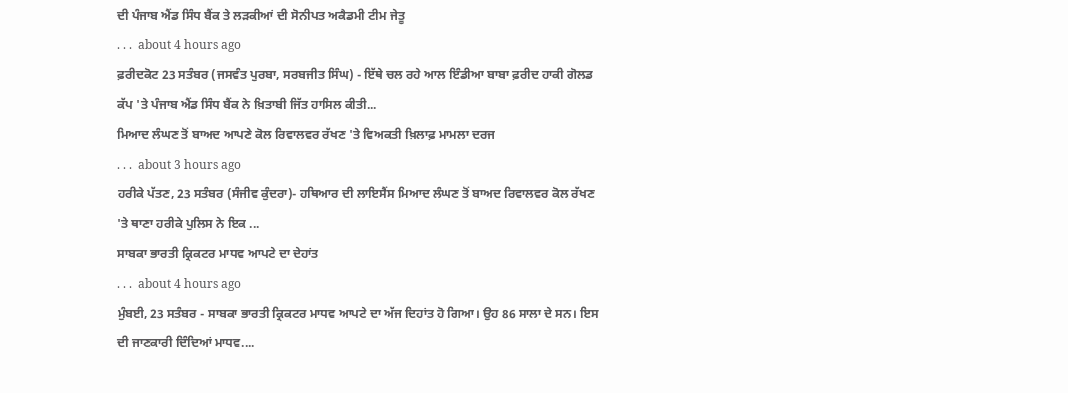ਦੀ ਪੰਜਾਬ ਐਂਡ ਸਿੰਧ ਬੈਂਕ ਤੇ ਲੜਕੀਆਂ ਦੀ ਸੋਨੀਪਤ ਅਕੈਡਮੀ ਟੀਮ ਜੇਤੂ
. . .  about 4 hours ago
ਫ਼ਰੀਦਕੋਟ 23 ਸਤੰਬਰ (ਜਸਵੰਤ ਪੁਰਬਾ, ਸਰਬਜੀਤ ਸਿੰਘ) - ਇੱਥੇ ਚਲ ਰਹੇ ਆਲ ਇੰਡੀਆ ਬਾਬਾ ਫ਼ਰੀਦ ਹਾਕੀ ਗੋਲਡ ਕੱਪ 'ਤੇ ਪੰਜਾਬ ਐਂਡ ਸਿੰਧ ਬੈਂਕ ਨੇ ਖ਼ਿਤਾਬੀ ਜਿੱਤ ਹਾਸਿਲ ਕੀਤੀ...
ਮਿਆਦ ਲੰਘਣ ਤੋਂ ਬਾਅਦ ਆਪਣੇ ਕੋਲ ਰਿਵਾਲਵਰ ਰੱਖਣ 'ਤੇ ਵਿਅਕਤੀ ਖ਼ਿਲਾਫ਼ ਮਾਮਲਾ ਦਰਜ
. . .  about 3 hours ago
ਹਰੀਕੇ ਪੱਤਣ, 23 ਸਤੰਬਰ (ਸੰਜੀਵ ਕੁੰਦਰਾ)- ਹਥਿਆਰ ਦੀ ਲਾਇਸੈਂਸ ਮਿਆਦ ਲੰਘਣ ਤੋਂ ਬਾਅਦ ਰਿਵਾਲਵਰ ਕੋਲ ਰੱਖਣ 'ਤੇ ਥਾਣਾ ਹਰੀਕੇ ਪੁਲਿਸ ਨੇ ਇਕ ...
ਸਾਬਕਾ ਭਾਰਤੀ ਕ੍ਰਿਕਟਰ ਮਾਧਵ ਆਪਟੇ ਦਾ ਦੇਹਾਂਤ
. . .  about 4 hours ago
ਮੁੰਬਈ, 23 ਸਤੰਬਰ - ਸਾਬਕਾ ਭਾਰਤੀ ਕ੍ਰਿਕਟਰ ਮਾਧਵ ਆਪਟੇ ਦਾ ਅੱਜ ਦਿਹਾਂਤ ਹੋ ਗਿਆ। ਉਹ 86 ਸਾਲਾ ਦੇ ਸਨ। ਇਸ ਦੀ ਜਾਣਕਾਰੀ ਦਿੰਦਿਆਂ ਮਾਧਵ....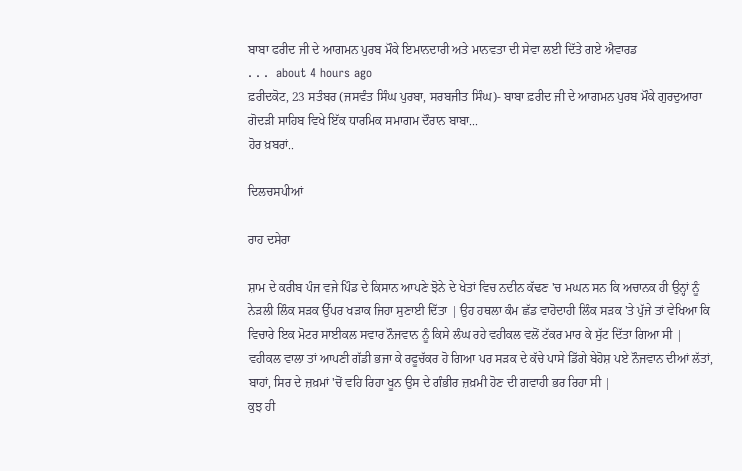ਬਾਬਾ ਫਰੀਦ ਜੀ ਦੇ ਆਗਮਨ ਪੁਰਬ ਮੌਕੇ ਇਮਾਨਦਾਰੀ ਅਤੇ ਮਾਨਵਤਾ ਦੀ ਸੇਵਾ ਲਈ ਦਿੱਤੇ ਗਏ ਐਵਾਰਡ
. . .  about 4 hours ago
ਫ਼ਰੀਦਕੋਟ, 23 ਸਤੰਬਰ (ਜਸਵੰਤ ਸਿੰਘ ਪੁਰਬਾ, ਸਰਬਜੀਤ ਸਿੰਘ)- ਬਾਬਾ ਫ਼ਰੀਦ ਜੀ ਦੇ ਆਗਮਨ ਪੁਰਬ ਮੌਕੇ ਗੁਰਦੁਆਰਾ ਗੋਦੜੀ ਸਾਹਿਬ ਵਿਖੇ ਇੱਕ ਧਾਰਮਿਕ ਸਮਾਗਮ ਦੌਰਾਨ ਬਾਬਾ...
ਹੋਰ ਖ਼ਬਰਾਂ..

ਦਿਲਚਸਪੀਆਂ

ਰਾਹ ਦਸੇਰਾ

ਸ਼ਾਮ ਦੇ ਕਰੀਬ ਪੰਜ ਵਜੇ ਪਿੰਡ ਦੇ ਕਿਸਾਨ ਆਪਣੇ ਝੋਨੇ ਦੇ ਖੇਤਾਂ ਵਿਚ ਨਦੀਨ ਕੱਢਣ 'ਚ ਮਘਨ ਸਨ ਕਿ ਅਚਾਨਕ ਹੀ ਉਨ੍ਹਾਂ ਨੂੰ ਨੇੜਲੀ ਲਿੰਕ ਸੜਕ ਉੱਪਰ ਖੜਾਕ ਜਿਹਾ ਸੁਣਾਈ ਦਿੱਤਾ | ਉਹ ਹਥਲਾ ਕੰਮ ਛੱਡ ਵਾਹੋਦਾਹੀ ਲਿੰਕ ਸੜਕ 'ਤੇ ਪੁੱਜੇ ਤਾਂ ਵੇਖਿਆ ਕਿ ਵਿਚਾਰੇ ਇਕ ਮੋਟਰ ਸਾਈਕਲ ਸਵਾਰ ਨੌਜਵਾਨ ਨੂੰ ਕਿਸੇ ਲੰਘ ਰਹੇ ਵਹੀਕਲ ਵਲੋਂ ਟੱਕਰ ਮਾਰ ਕੇ ਸੁੱਟ ਦਿੱਤਾ ਗਿਆ ਸੀ | ਵਹੀਕਲ ਵਾਲਾ ਤਾਂ ਆਪਣੀ ਗੱਡੀ ਭਜਾ ਕੇ ਰਫੂਚੱਕਰ ਹੋ ਗਿਆ ਪਰ ਸੜਕ ਦੇ ਕੱਚੇ ਪਾਸੇ ਡਿੱਗੇ ਬੇਹੋਸ਼ ਪਏ ਨੌਜਵਾਨ ਦੀਆਂ ਲੱਤਾਂ, ਬਾਹਾਂ, ਸਿਰ ਦੇ ਜ਼ਖ਼ਮਾਂ 'ਚੋਂ ਵਹਿ ਰਿਹਾ ਖੂਨ ਉਸ ਦੇ ਗੰਭੀਰ ਜ਼ਖ਼ਮੀ ਹੋਣ ਦੀ ਗਵਾਹੀ ਭਰ ਰਿਹਾ ਸੀ |
ਕੁਝ ਹੀ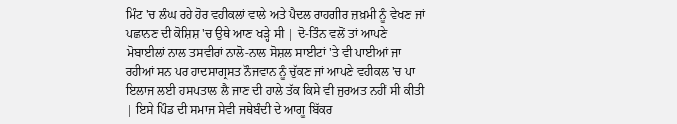ਮਿੰਟ 'ਚ ਲੰਘ ਰਹੇ ਹੋਰ ਵਹੀਕਲਾਂ ਵਾਲੇ ਅਤੇ ਪੈਦਲ ਰਾਹਗੀਰ ਜ਼ਖ਼ਮੀ ਨੂੰ ਵੇਖਣ ਜਾਂ ਪਛਾਨਣ ਦੀ ਕੋਸ਼ਿਸ਼ 'ਚ ਉਥੇ ਆਣ ਖੜ੍ਹੇ ਸੀ | ਦੋ-ਤਿੰਨ ਵਲੋਂ ਤਾਂ ਆਪਣੇ ਮੋਬਾਈਲਾਂ ਨਾਲ ਤਸਵੀਰਾਂ ਨਾਲੋ-ਨਾਲ ਸੋਸ਼ਲ ਸਾਈਟਾਂ 'ਤੇ ਵੀ ਪਾਈਆਂ ਜਾ ਰਹੀਆਂ ਸਨ ਪਰ ਹਾਦਸਾਗ੍ਰਸਤ ਨੌਜਵਾਨ ਨੂੰ ਚੁੱਕਣ ਜਾਂ ਆਪਣੇ ਵਹੀਕਲ 'ਚ ਪਾ ਇਲਾਜ ਲਈ ਹਸਪਤਾਲ ਲੈ ਜਾਣ ਦੀ ਹਾਲੇ ਤੱਕ ਕਿਸੇ ਵੀ ਜੁਰਅਤ ਨਹੀਂ ਸੀ ਕੀਤੀ | ਇਸੇ ਪਿੰਡ ਦੀ ਸਮਾਜ ਸੇਵੀ ਜਥੇਬੰਦੀ ਦੇ ਆਗੂ ਬਿੱਕਰ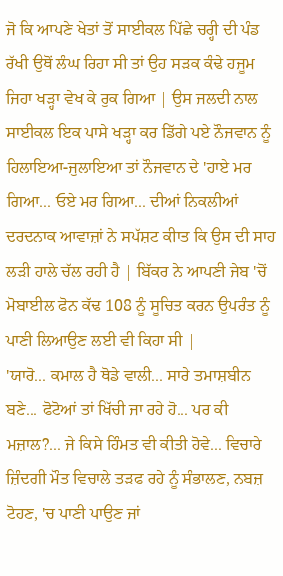ਜੋ ਕਿ ਆਪਣੇ ਖੇਤਾਂ ਤੋਂ ਸਾਈਕਲ ਪਿੱਛੇ ਚਰ੍ਹੀ ਦੀ ਪੰਡ ਰੱਖੀ ਉਥੋਂ ਲੰਘ ਰਿਹਾ ਸੀ ਤਾਂ ਉਹ ਸੜਕ ਕੰਢੇ ਹਜੂਮ ਜਿਹਾ ਖੜ੍ਹਾ ਵੇਖ ਕੇ ਰੁਕ ਗਿਆ | ਉਸ ਜਲਦੀ ਨਾਲ ਸਾਈਕਲ ਇਕ ਪਾਸੇ ਖੜ੍ਹਾ ਕਰ ਡਿੱਗੇ ਪਏ ਨੌਜਵਾਨ ਨੂੰ ਹਿਲਾਇਆ-ਜੁਲਾਇਆ ਤਾਂ ਨੌਜਵਾਨ ਦੇ 'ਹਾਏ ਮਰ ਗਿਆ... ਓਏ ਮਰ ਗਿਆ... ਦੀਆਂ ਨਿਕਲੀਆਂ ਦਰਦਨਾਕ ਆਵਾਜ਼ਾਂ ਨੇ ਸਪੱਸ਼ਟ ਕੀਾਤ ਕਿ ਉਸ ਦੀ ਸਾਹ ਲੜੀ ਹਾਲੇ ਚੱਲ ਰਹੀ ਹੈ | ਬਿੱਕਰ ਨੇ ਆਪਣੀ ਜੇਬ 'ਚੋਂ ਮੋਬਾਈਲ ਫੋਨ ਕੱਢ 108 ਨੂੰ ਸੂਚਿਤ ਕਰਨ ਉਪਰੰਤ ਨੂੰ ਪਾਣੀ ਲਿਆਉਣ ਲਈ ਵੀ ਕਿਹਾ ਸੀ |
'ਯਾਰੋ... ਕਮਾਲ ਹੈ ਥੋਡੇ ਵਾਲੀ... ਸਾਰੇ ਤਮਾਸ਼ਬੀਨ ਬਣੇ... ਫੋਟੋਆਂ ਤਾਂ ਖਿੱਚੀ ਜਾ ਰਹੇ ਹੋ... ਪਰ ਕੀ ਮਜ਼ਾਲ?... ਜੇ ਕਿਸੇ ਹਿੰਮਤ ਵੀ ਕੀਤੀ ਹੋਵੇ... ਵਿਚਾਰੇ ਜ਼ਿੰਦਗੀ ਮੌਤ ਵਿਚਾਲੇ ਤੜਫ ਰਹੇ ਨੂੰ ਸੰਭਾਲਣ, ਨਬਜ਼ ਟੋਹਣ, 'ਚ ਪਾਣੀ ਪਾਉਣ ਜਾਂ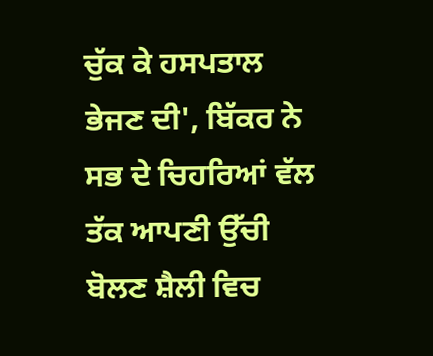ਚੁੱਕ ਕੇ ਹਸਪਤਾਲ ਭੇਜਣ ਦੀ', ਬਿੱਕਰ ਨੇ ਸਭ ਦੇ ਚਿਹਰਿਆਂ ਵੱਲ ਤੱਕ ਆਪਣੀ ਉੱਚੀ ਬੋਲਣ ਸ਼ੈਲੀ ਵਿਚ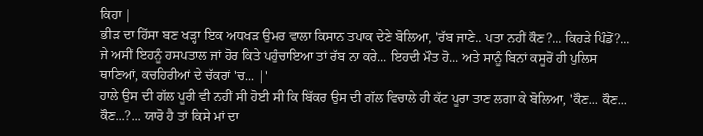ਕਿਹਾ |
ਭੀੜ ਦਾ ਹਿੱਸਾ ਬਣ ਖੜ੍ਹਾ ਇਕ ਅਧਖੜ ਉਮਰ ਵਾਲਾ ਕਿਸਾਨ ਤਪਾਕ ਦੇਣੇ ਬੋਲਿਆ, 'ਰੱਬ ਜਾਣੇ.. ਪਤਾ ਨਹੀਂ ਕੌਣ?... ਕਿਹੜੇ ਪਿੰਡੋਂ?... ਜੇ ਅਸੀਂ ਇਹਨੂੰ ਹਸਪਤਾਲ ਜਾਂ ਹੋਰ ਕਿਤੇ ਪਹੁੰਚਾਇਆ ਤਾਂ ਰੱਬ ਨਾ ਕਰੇ... ਇਹਦੀ ਮੌਤ ਹੋ... ਅਤੇ ਸਾਨੂੰ ਬਿਨਾਂ ਕਸੂਰੋਂ ਹੀ ਪੁਲਿਸ ਥਾਣਿਆਂ, ਕਚਹਿਰੀਆਂ ਦੇ ਚੱਕਰਾਂ 'ਚ... |'
ਹਾਲੇ ਉਸ ਦੀ ਗੱਲ ਪੂਰੀ ਵੀ ਨਹੀਂ ਸੀ ਹੋਈ ਸੀ ਕਿ ਬਿੱਕਰ ਉਸ ਦੀ ਗੱਲ ਵਿਚਾਲੇ ਹੀ ਕੱਟ ਪੂਰਾ ਤਾਣ ਲਗਾ ਕੇ ਬੋਲਿਆ, 'ਕੌਣ... ਕੌਣ... ਕੌਣ...?... ਯਾਰੋ ਹੈ ਤਾਂ ਕਿਸੇ ਮਾਂ ਦਾ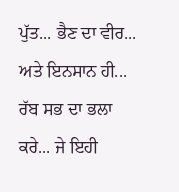ਪੁੱਤ... ਭੈਣ ਦਾ ਵੀਰ... ਅਤੇ ਇਨਸਾਨ ਹੀ... ਰੱਬ ਸਭ ਦਾ ਭਲਾ ਕਰੇ... ਜੇ ਇਹੀ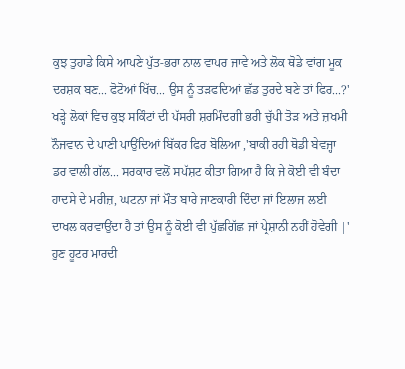ਕੁਝ ਤੁਹਾਡੇ ਕਿਸੇ ਆਪਣੇ ਪੁੱਤ-ਭਰਾ ਨਾਲ ਵਾਪਰ ਜਾਵੇ ਅਤੇ ਲੋਕ ਥੋਡੇ ਵਾਂਗ ਮੂਕ ਦਰਸ਼ਕ ਬਣ... ਫੋਟੋਆਂ ਖਿੱਚ... ਉਸ ਨੂੰ ਤੜਫਦਿਆਂ ਛੱਡ ਤੁਰਦੇ ਬਣੇ ਤਾਂ ਫਿਰ...?' ਖੜ੍ਹੇ ਲੋਕਾਂ ਵਿਚ ਕੁਝ ਸਕਿੰਟਾਂ ਦੀ ਪੱਸਰੀ ਸ਼ਰਮਿੰਦਗੀ ਭਰੀ ਚੁੱਪੀ ਤੋੜ ਅਤੇ ਜ਼ਖਮੀ ਨੌਜਵਾਨ ਦੇ ਪਾਣੀ ਪਾਉਂਦਿਆਂ ਬਿੱਕਰ ਫਿਰ ਬੋਲਿਆ ,'ਬਾਕੀ ਰਹੀ ਥੋਡੀ ਬੇਵਜ੍ਹਾ ਡਰ ਵਾਲੀ ਗੱਲ... ਸਰਕਾਰ ਵਲੋਂ ਸਪੱਸ਼ਟ ਕੀਤਾ ਗਿਆ ਹੈ ਕਿ ਜੇ ਕੋਈ ਵੀ ਬੰਦਾ ਹਾਦਸੇ ਦੇ ਮਰੀਜ਼, ਘਟਨਾ ਜਾਂ ਮੌਤ ਬਾਰੇ ਜਾਣਕਾਰੀ ਦਿੰਦਾ ਜਾਂ ਇਲਾਜ ਲਈ ਦਾਖਲ ਕਰਵਾਉਂਦਾ ਹੈ ਤਾਂ ਉਸ ਨੂੰ ਕੋਈ ਵੀ ਪੁੱਛਗਿੱਛ ਜਾਂ ਪ੍ਰੇਸ਼ਾਨੀ ਨਹੀਂ ਹੋਵੇਗੀ |'
ਹੁਣ ਹੂਟਰ ਮਾਰਦੀ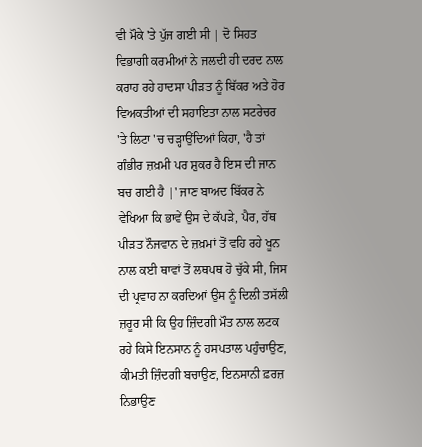ਵੀ ਮੌਕੇ 'ਤੇ ਪੁੱਜ ਗਈ ਸੀ | ਦੋ ਸਿਹਤ ਵਿਭਾਗੀ ਕਰਮੀਆਂ ਨੇ ਜਲਦੀ ਹੀ ਦਰਦ ਨਾਲ ਕਰਾਹ ਰਹੇ ਹਾਦਸਾ ਪੀੜਤ ਨੂੰ ਬਿੱਕਰ ਅਤੇ ਹੋਰ ਵਿਅਕਤੀਆਂ ਦੀ ਸਹਾਇਤਾ ਨਾਲ ਸਟਰੇਚਰ 'ਤੇ ਲਿਟਾ 'ਚ ਚੜ੍ਹਾਉਂਦਿਆਂ ਕਿਹਾ, 'ਹੈ ਤਾਂ ਗੰਭੀਰ ਜ਼ਖ਼ਮੀ ਪਰ ਸ਼ੁਕਰ ਹੈ ਇਸ ਦੀ ਜਾਨ ਬਚ ਗਈ ਹੈ |' ਜਾਣ ਬਾਅਦ ਬਿੱਕਰ ਨੇ ਵੇਖਿਆ ਕਿ ਭਾਵੇਂ ਉਸ ਦੇ ਕੱਪੜੇ, ਪੈਰ, ਹੱਥ ਪੀੜਤ ਨੌਜਵਾਨ ਦੇ ਜ਼ਖ਼ਮਾਂ ਤੋਂ ਵਹਿ ਰਹੇ ਖੂਨ ਨਾਲ ਕਈ ਥਾਵਾਂ ਤੋਂ ਲਥਪਥ ਹੋ ਚੁੱਕੇ ਸੀ, ਜਿਸ ਦੀ ਪ੍ਰਵਾਹ ਨਾ ਕਰਦਿਆਂ ਉਸ ਨੂੰ ਦਿਲੀ ਤਸੱਲੀ ਜ਼ਰੂਰ ਸੀ ਕਿ ਉਹ ਜ਼ਿੰਦਗੀ ਮੌਤ ਨਾਲ ਲਟਕ ਰਹੇ ਕਿਸੇ ਇਨਸਾਨ ਨੂੰ ਹਸਪਤਾਲ ਪਹੁੰਚਾਉਣ, ਕੀਮਤੀ ਜ਼ਿੰਦਗੀ ਬਚਾਉਣ, ਇਨਸਾਨੀ ਫ਼ਰਜ਼ ਨਿਭਾਉਣ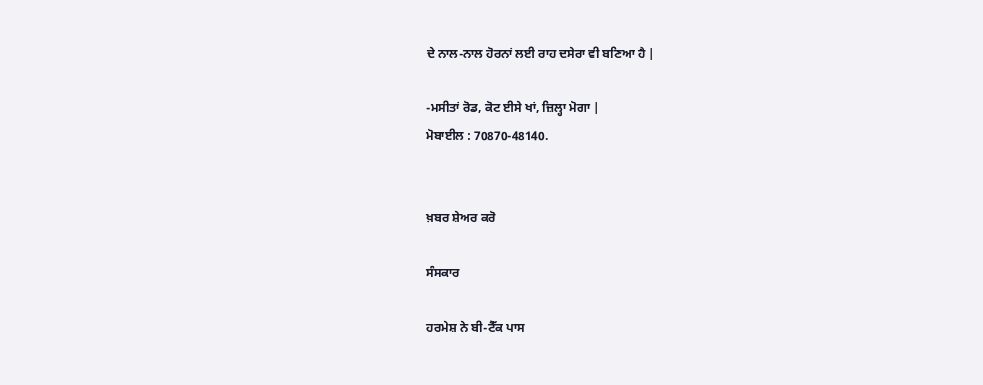ਦੇ ਨਾਲ-ਨਾਲ ਹੋਰਨਾਂ ਲਈ ਰਾਹ ਦਸੇਰਾ ਵੀ ਬਣਿਆ ਹੈ |

-ਮਸੀਤਾਂ ਰੋਡ, ਕੋਟ ਈਸੇ ਖਾਂ, ਜ਼ਿਲ੍ਹਾ ਮੋਗਾ |
ਮੋਬਾਈਲ : 70870-48140.


ਖ਼ਬਰ ਸ਼ੇਅਰ ਕਰੋ

ਸੰਸਕਾਰ

ਹਰਮੇਸ਼ ਨੇ ਬੀ-ਟੈੱਕ ਪਾਸ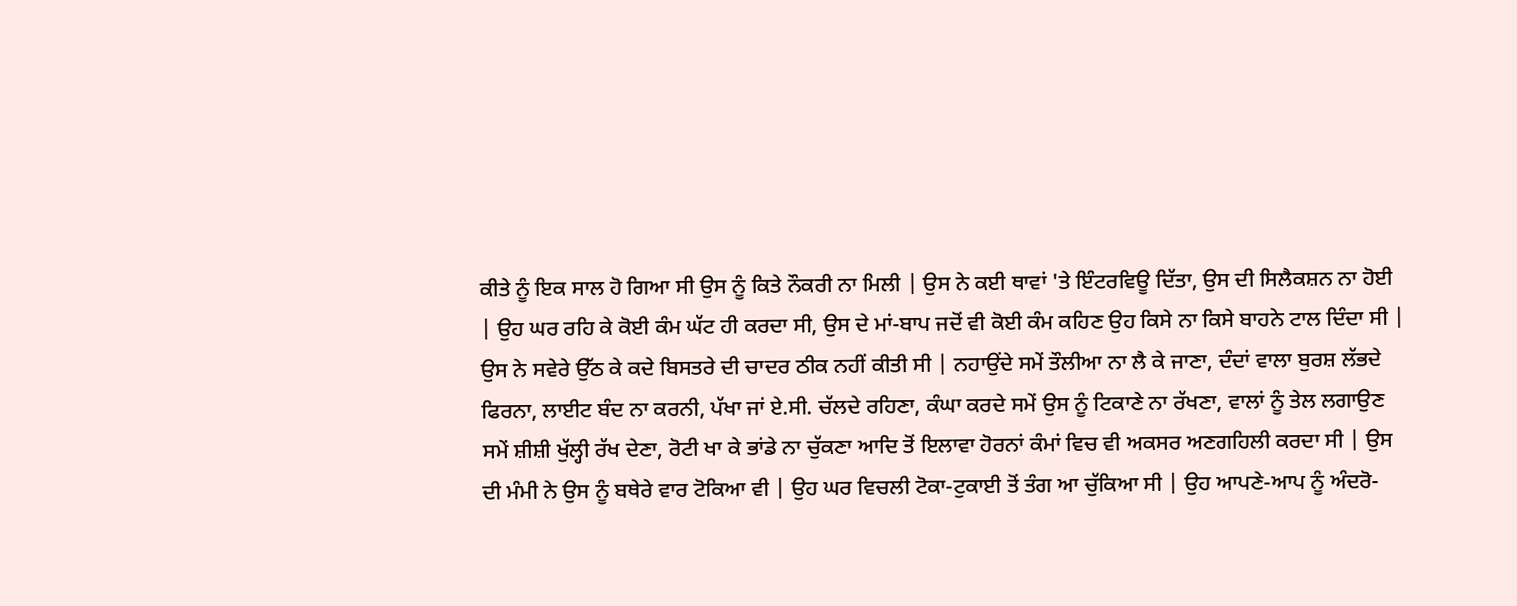ਕੀਤੇ ਨੂੰ ਇਕ ਸਾਲ ਹੋ ਗਿਆ ਸੀ ਉਸ ਨੂੰ ਕਿਤੇ ਨੌਕਰੀ ਨਾ ਮਿਲੀ | ਉਸ ਨੇ ਕਈ ਥਾਵਾਂ 'ਤੇ ਇੰਟਰਵਿਊ ਦਿੱਤਾ, ਉਸ ਦੀ ਸਿਲੈਕਸ਼ਨ ਨਾ ਹੋਈ | ਉਹ ਘਰ ਰਹਿ ਕੇ ਕੋਈ ਕੰਮ ਘੱਟ ਹੀ ਕਰਦਾ ਸੀ, ਉਸ ਦੇ ਮਾਂ-ਬਾਪ ਜਦੋਂ ਵੀ ਕੋਈ ਕੰਮ ਕਹਿਣ ਉਹ ਕਿਸੇ ਨਾ ਕਿਸੇ ਬਾਹਨੇ ਟਾਲ ਦਿੰਦਾ ਸੀ | ਉਸ ਨੇ ਸਵੇਰੇ ਉੱਠ ਕੇ ਕਦੇ ਬਿਸਤਰੇ ਦੀ ਚਾਦਰ ਠੀਕ ਨਹੀਂ ਕੀਤੀ ਸੀ | ਨਹਾਉਂਦੇ ਸਮੇਂ ਤੌਲੀਆ ਨਾ ਲੈ ਕੇ ਜਾਣਾ, ਦੰਦਾਂ ਵਾਲਾ ਬੁਰਸ਼ ਲੱਭਦੇ ਫਿਰਨਾ, ਲਾਈਟ ਬੰਦ ਨਾ ਕਰਨੀ, ਪੱਖਾ ਜਾਂ ਏ.ਸੀ. ਚੱਲਦੇ ਰਹਿਣਾ, ਕੰਘਾ ਕਰਦੇ ਸਮੇਂ ਉਸ ਨੂੰ ਟਿਕਾਣੇ ਨਾ ਰੱਖਣਾ, ਵਾਲਾਂ ਨੂੰ ਤੇਲ ਲਗਾਉਣ ਸਮੇਂ ਸ਼ੀਸ਼ੀ ਖੁੱਲ੍ਹੀ ਰੱਖ ਦੇਣਾ, ਰੋਟੀ ਖਾ ਕੇ ਭਾਂਡੇ ਨਾ ਚੁੱਕਣਾ ਆਦਿ ਤੋਂ ਇਲਾਵਾ ਹੋਰਨਾਂ ਕੰਮਾਂ ਵਿਚ ਵੀ ਅਕਸਰ ਅਣਗਹਿਲੀ ਕਰਦਾ ਸੀ | ਉਸ ਦੀ ਮੰਮੀ ਨੇ ਉਸ ਨੂੰ ਬਥੇਰੇ ਵਾਰ ਟੋਕਿਆ ਵੀ | ਉਹ ਘਰ ਵਿਚਲੀ ਟੋਕਾ-ਟੁਕਾਈ ਤੋਂ ਤੰਗ ਆ ਚੁੱਕਿਆ ਸੀ | ਉਹ ਆਪਣੇ-ਆਪ ਨੂੰ ਅੰਦਰੋ-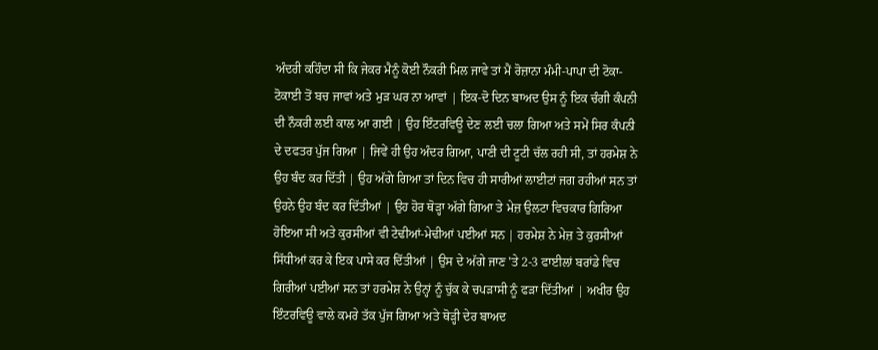ਅੰਦਰੀ ਕਹਿੰਦਾ ਸੀ ਕਿ ਜੇਕਰ ਮੈਨੂੰ ਕੋਈ ਨੌਕਰੀ ਮਿਲ ਜਾਵੇ ਤਾਂ ਮੈਂ ਰੋਜ਼ਾਨਾ ਮੰਮੀ-ਪਾਪਾ ਦੀ ਟੋਕਾ-ਟੋਕਾਈ ਤੋਂ ਬਚ ਜਾਵਾਂ ਅਤੇ ਮੁੜ ਘਰ ਨਾ ਆਵਾਂ | ਇਕ-ਦੋ ਦਿਨ ਬਾਅਦ ਉਸ ਨੂੰ ਇਕ ਚੰਗੀ ਕੰਪਨੀ ਦੀ ਨੌਕਰੀ ਲਈ ਕਾਲ ਆ ਗਈ | ਉਹ ਇੰਟਰਵਿਊ ਦੇਣ ਲਈ ਚਲਾ ਗਿਆ ਅਤੇ ਸਮੇਂ ਸਿਰ ਕੰਪਨੀ ਦੇ ਦਫਤਰ ਪੁੱਜ ਗਿਆ | ਜਿਵੇਂ ਹੀ ਉਹ ਅੰਦਰ ਗਿਆ, ਪਾਣੀ ਦੀ ਟੂਟੀ ਚੱਲ ਰਹੀ ਸੀ, ਤਾਂ ਹਰਮੇਸ਼ ਨੇ ਉਹ ਬੰਦ ਕਰ ਦਿੱਤੀ | ਉਹ ਅੱਗੇ ਗਿਆ ਤਾਂ ਦਿਨ ਵਿਚ ਹੀ ਸਾਰੀਆਂ ਲਾਈਟਾਂ ਜਗ ਰਹੀਆਂ ਸਨ ਤਾਂ ਉਹਨੇ ਉਹ ਬੰਦ ਕਰ ਦਿੱਤੀਆਂ | ਉਹ ਹੋਰ ਥੋੜ੍ਹਾ ਅੱਗੇ ਗਿਆ ਤੇ ਮੇਜ਼ ਉਲਟਾ ਵਿਚਕਾਰ ਗਿਰਿਆ ਹੋਇਆ ਸੀ ਅਤੇ ਕੁਰਸੀਆਂ ਵੀ ਟੇਢੀਆਂ-ਮੇਢੀਆਂ ਪਈਆਂ ਸਨ | ਹਰਮੇਸ਼ ਨੇ ਮੇਜ਼ ਤੇ ਕੁਰਸੀਆਂ ਸਿੱਧੀਆਂ ਕਰ ਕੇ ਇਕ ਪਾਸੇ ਕਰ ਦਿੱਤੀਆਂ | ਉਸ ਦੇ ਅੱਗੇ ਜਾਣ 'ਤੇ 2-3 ਫਾਈਲਾਂ ਬਰਾਂਡੇ ਵਿਚ ਗਿਰੀਆਂ ਪਈਆਂ ਸਨ ਤਾਂ ਹਰਮੇਸ਼ ਨੇ ਉਨ੍ਹਾਂ ਨੂੰ ਚੁੱਕ ਕੇ ਚਪੜਾਸੀ ਨੂੰ ਫੜਾ ਦਿੱਤੀਆਂ | ਅਖੀਰ ਉਹ ਇੰਟਰਵਿਊ ਵਾਲੇ ਕਮਰੇ ਤੱਕ ਪੁੱਜ ਗਿਆ ਅਤੇ ਥੋੜ੍ਹੀ ਦੇਰ ਬਾਅਦ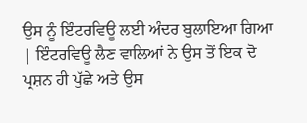ਉਸ ਨੂੰ ਇੰਟਰਵਿਊ ਲਈ ਅੰਦਰ ਬੁਲਾਇਆ ਗਿਆ | ਇੰਟਰਵਿਊ ਲੈਣ ਵਾਲਿਆਂ ਨੇ ਉਸ ਤੋਂ ਇਕ ਦੋ ਪ੍ਰਸ਼ਨ ਹੀ ਪੁੱਛੇ ਅਤੇ ਉਸ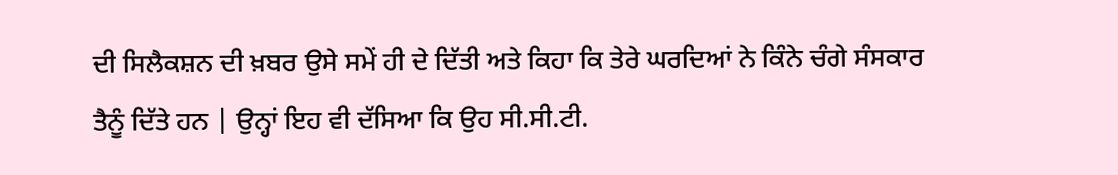ਦੀ ਸਿਲੈਕਸ਼ਨ ਦੀ ਖ਼ਬਰ ਉਸੇ ਸਮੇਂ ਹੀ ਦੇ ਦਿੱਤੀ ਅਤੇ ਕਿਹਾ ਕਿ ਤੇਰੇ ਘਰਦਿਆਂ ਨੇ ਕਿੰਨੇ ਚੰਗੇ ਸੰਸਕਾਰ ਤੈਨੂੰ ਦਿੱਤੇ ਹਨ | ਉਨ੍ਹਾਂ ਇਹ ਵੀ ਦੱਸਿਆ ਕਿ ਉਹ ਸੀ.ਸੀ.ਟੀ.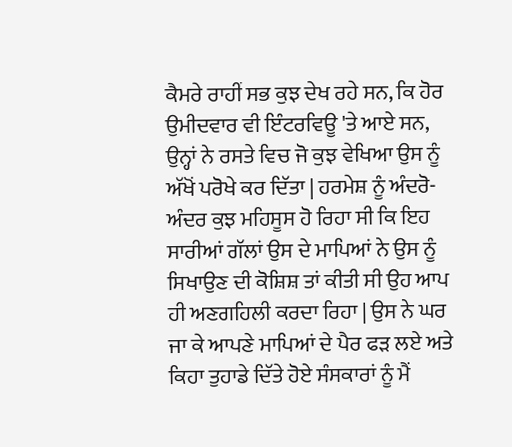ਕੈਮਰੇ ਰਾਹੀਂ ਸਭ ਕੁਝ ਦੇਖ ਰਹੇ ਸਨ, ਕਿ ਹੋਰ ਉਮੀਦਵਾਰ ਵੀ ਇੰਟਰਵਿਊ 'ਤੇ ਆਏ ਸਨ, ਉਨ੍ਹਾਂ ਨੇ ਰਸਤੇ ਵਿਚ ਜੋ ਕੁਝ ਵੇਖਿਆ ਉਸ ਨੂੰ ਅੱਖੋਂ ਪਰੋਖੇ ਕਰ ਦਿੱਤਾ | ਹਰਮੇਸ਼ ਨੂੰ ਅੰਦਰੋ-ਅੰਦਰ ਕੁਝ ਮਹਿਸੂਸ ਹੋ ਰਿਹਾ ਸੀ ਕਿ ਇਹ ਸਾਰੀਆਂ ਗੱਲਾਂ ਉਸ ਦੇ ਮਾਪਿਆਂ ਨੇ ਉਸ ਨੂੰ ਸਿਖਾਉਣ ਦੀ ਕੋਸ਼ਿਸ਼ ਤਾਂ ਕੀਤੀ ਸੀ ਉਹ ਆਪ ਹੀ ਅਣਗਹਿਲੀ ਕਰਦਾ ਰਿਹਾ | ਉਸ ਨੇ ਘਰ ਜਾ ਕੇ ਆਪਣੇ ਮਾਪਿਆਂ ਦੇ ਪੈਰ ਫੜ ਲਏ ਅਤੇ ਕਿਹਾ ਤੁਹਾਡੇ ਦਿੱਤੇ ਹੋਏ ਸੰਸਕਾਰਾਂ ਨੂੰ ਮੈਂ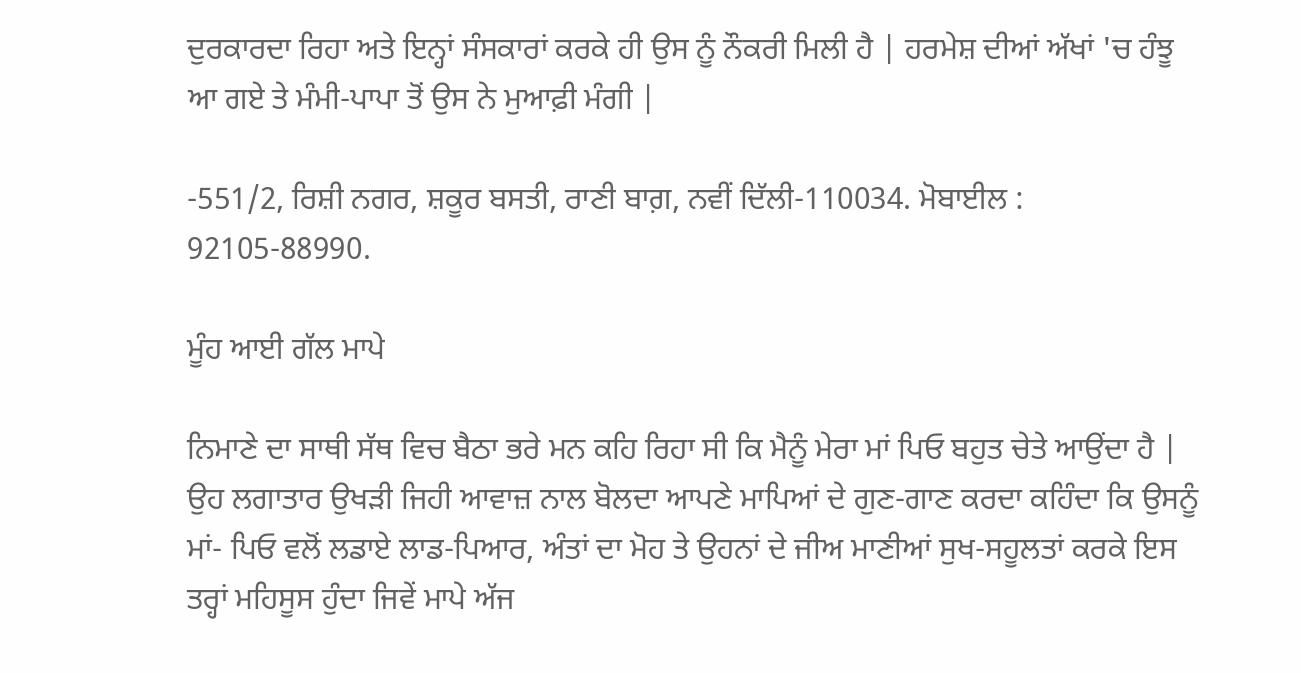ਦੁਰਕਾਰਦਾ ਰਿਹਾ ਅਤੇ ਇਨ੍ਹਾਂ ਸੰਸਕਾਰਾਂ ਕਰਕੇ ਹੀ ਉਸ ਨੂੰ ਨੌਕਰੀ ਮਿਲੀ ਹੈ | ਹਰਮੇਸ਼ ਦੀਆਂ ਅੱਖਾਂ 'ਚ ਹੰਝੂ ਆ ਗਏ ਤੇ ਮੰਮੀ-ਪਾਪਾ ਤੋਂ ਉਸ ਨੇ ਮੁਆਫ਼ੀ ਮੰਗੀ |

-551/2, ਰਿਸ਼ੀ ਨਗਰ, ਸ਼ਕੂਰ ਬਸਤੀ, ਰਾਣੀ ਬਾਗ਼, ਨਵੀਂ ਦਿੱਲੀ-110034. ਮੋਬਾਈਲ : 92105-88990.

ਮੂੰਹ ਆਈ ਗੱਲ ਮਾਪੇ

ਨਿਮਾਣੇ ਦਾ ਸਾਥੀ ਸੱਥ ਵਿਚ ਬੈਠਾ ਭਰੇ ਮਨ ਕਹਿ ਰਿਹਾ ਸੀ ਕਿ ਮੈਨੂੰ ਮੇਰਾ ਮਾਂ ਪਿਓ ਬਹੁਤ ਚੇਤੇ ਆਉਂਦਾ ਹੈ | ਉਹ ਲਗਾਤਾਰ ਉਖੜੀ ਜਿਹੀ ਆਵਾਜ਼ ਨਾਲ ਬੋਲਦਾ ਆਪਣੇ ਮਾਪਿਆਂ ਦੇ ਗੁਣ-ਗਾਣ ਕਰਦਾ ਕਹਿੰਦਾ ਕਿ ਉਸਨੂੰ ਮਾਂ- ਪਿਓ ਵਲੋਂ ਲਡਾਏ ਲਾਡ-ਪਿਆਰ, ਅੰਤਾਂ ਦਾ ਮੋਹ ਤੇ ਉਹਨਾਂ ਦੇ ਜੀਅ ਮਾਣੀਆਂ ਸੁਖ-ਸਹੂਲਤਾਂ ਕਰਕੇ ਇਸ ਤਰ੍ਹਾਂ ਮਹਿਸੂਸ ਹੁੰਦਾ ਜਿਵੇਂ ਮਾਪੇ ਅੱਜ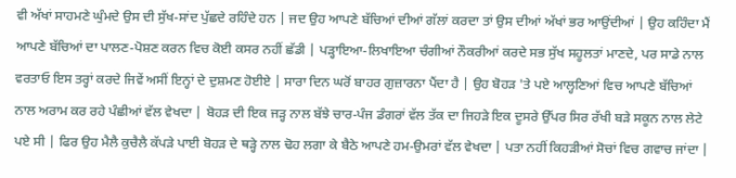ਵੀ ਅੱਖਾਂ ਸਾਹਮਣੇ ਘੁੰਮਦੇ ਉਸ ਦੀ ਸੁੱਖ-ਸਾਂਦ ਪੁੱਛਦੇ ਰਹਿੰਦੇ ਹਨ | ਜਦ ਉਹ ਆਪਣੇ ਬੱਚਿਆਂ ਦੀਆਂ ਗੱਲਾਂ ਕਰਦਾ ਤਾਂ ਉਸ ਦੀਆਂ ਅੱਖਾਂ ਭਰ ਆਉਂਦੀਆਂ | ਉਹ ਕਹਿੰਦਾ ਮੈਂ ਆਪਣੇ ਬੱਚਿਆਂ ਦਾ ਪਾਲਣ-ਪੋਸ਼ਣ ਕਰਨ ਵਿਚ ਕੋਈ ਕਸਰ ਨਹੀਂ ਛੱਡੀ | ਪੜ੍ਹਾਇਆ-ਲਿਖਾਇਆ ਚੰਗੀਆਂ ਨੌਕਰੀਆਂ ਕਰਦੇ ਸਭ ਸੁੱਖ ਸਹੂਲਤਾਂ ਮਾਣਦੇ, ਪਰ ਸਾਡੇ ਨਾਲ ਵਰਤਾਓ ਇਸ ਤਰ੍ਹਾਂ ਕਰਦੇ ਜਿਵੇਂ ਅਸੀਂ ਇਨ੍ਹਾਂ ਦੇ ਦੁਸ਼ਮਣ ਹੋਈਏ | ਸਾਰਾ ਦਿਨ ਘਰੋਂ ਬਾਹਰ ਗੁਜ਼ਾਰਨਾ ਪੈਂਦਾ ਹੈ | ਉਹ ਬੋਹੜ 'ਤੇ ਪਏ ਆਲ੍ਹਣਿਆਂ ਵਿਚ ਆਪਣੇ ਬੱਚਿਆਂ ਨਾਲ ਅਰਾਮ ਕਰ ਰਹੇ ਪੰਛੀਆਂ ਵੱਲ ਵੇਖਦਾ | ਬੋਹੜ ਦੀ ਇਕ ਜੜ੍ਹ ਨਾਲ ਬੱਝੇ ਚਾਰ-ਪੰਜ ਡੰਗਰਾਂ ਵੱਲ ਤੱਕ ਦਾ ਜਿਹੜੇ ਇਕ ਦੂਸਰੇ ਉੱਪਰ ਸਿਰ ਰੱਖੀ ਬੜੇ ਸਕੂਨ ਨਾਲ ਲੇਟੇ ਪਏ ਸੀ | ਫਿਰ ਉਹ ਮੈਲੈ ਕੁਚੈਲੈ ਕੱਪੜੇ ਪਾਈ ਬੋਹੜ ਦੇ ਥੜ੍ਹੇ ਨਾਲ ਢੋਹ ਲਗਾ ਕੇ ਬੈਠੇ ਆਪਣੇ ਹਮ-ਉਮਰਾਂ ਵੱਲ ਵੇਖਦਾ | ਪਤਾ ਨਹੀਂ ਕਿਹੜੀਆਂ ਸੋਚਾਂ ਵਿਚ ਗਵਾਚ ਜਾਂਦਾ |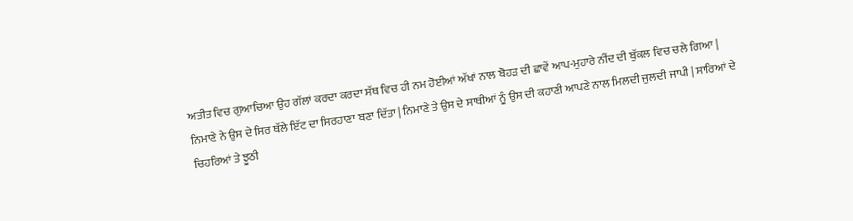ਅਤੀਤ ਵਿਚ ਗੁਆਚਿਆ ਉਹ ਗੱਲਾਂ ਕਰਦਾ ਕਰਦਾ ਸੱਥ ਵਿਚ ਹੀ ਨਮ ਹੋਈਆਂ ਅੱਖਾਂ ਨਾਲ ਬੋਹੜ ਦੀ ਛਾਵੇਂ ਆਪ-ਮੁਹਾਰੇ ਨੀਂਦ ਦੀ ਬੁੱਕਲ ਵਿਚ ਚਲੇ ਗਿਆ | ਨਿਮਾਣੇ ਨੇ ਉਸ ਦੇ ਸਿਰ ਥੱਲੇ ਇੱਟ ਦਾ ਸਿਰਹਾਣਾ ਬਣਾ ਦਿੱਤਾ | ਨਿਮਾਣੇ ਤੇ ਉਸ ਦੇ ਸਾਥੀਆਂ ਨੂੰ ਉਸ ਦੀ ਕਹਾਣੀ ਆਪਣੇ ਨਾਲ ਮਿਲਦੀ ਜੁਲਦੀ ਜਾਪੀ | ਸਾਰਿਆਂ ਦੇ ਚਿਹਰਿਆਂ ਤੇ ਝੂਠੀ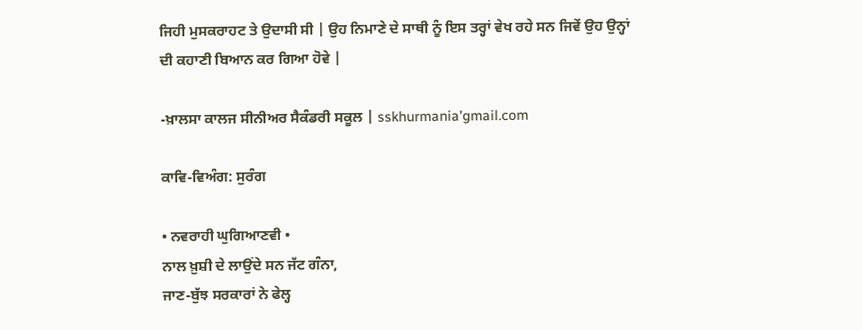ਜਿਹੀ ਮੁਸਕਰਾਹਟ ਤੇ ਉਦਾਸੀ ਸੀ | ਉਹ ਨਿਮਾਣੇ ਦੇ ਸਾਥੀ ਨੂੰ ਇਸ ਤਰ੍ਹਾਂ ਵੇਖ ਰਹੇ ਸਨ ਜਿਵੇਂ ਉਹ ਉਨ੍ਹਾਂ ਦੀ ਕਹਾਣੀ ਬਿਆਨ ਕਰ ਗਿਆ ਹੋਵੇ |

-ਖ਼ਾਲਸਾ ਕਾਲਜ ਸੀਨੀਅਰ ਸੈਕੰਡਰੀ ਸਕੂਲ | sskhurmania'gmail.com

ਕਾਵਿ-ਵਿਅੰਗ: ਸੁਰੰਗ

• ਨਵਰਾਹੀ ਘੁਗਿਆਣਵੀ •
ਨਾਲ ਖ਼ੁਸ਼ੀ ਦੇ ਲਾਉਂਦੇ ਸਨ ਜੱਟ ਗੰਨਾ,
ਜਾਣ-ਬੁੱਝ ਸਰਕਾਰਾਂ ਨੇ ਫੇਲ੍ਹ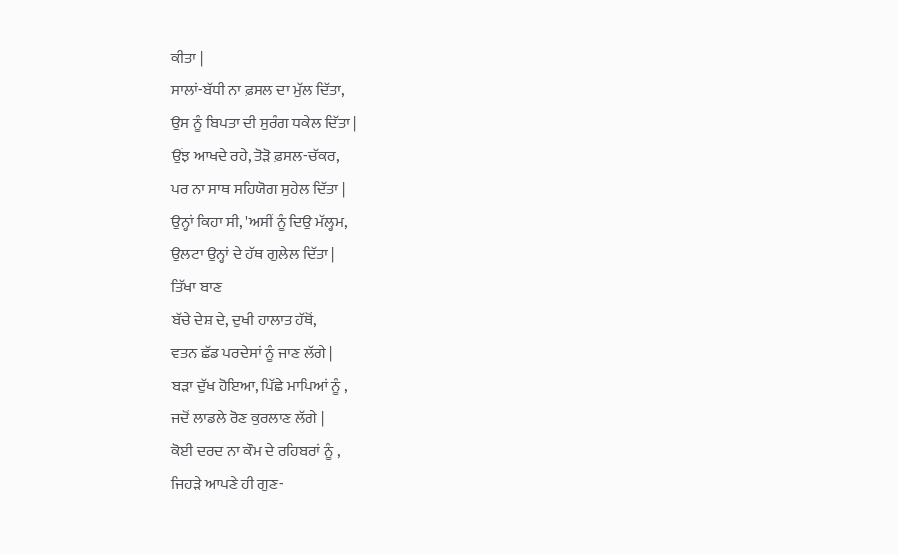ਕੀਤਾ |
ਸਾਲਾਂ-ਬੱਧੀ ਨਾ ਫ਼ਸਲ ਦਾ ਮੁੱਲ ਦਿੱਤਾ,
ਉਸ ਨੂੰ ਬਿਪਤਾ ਦੀ ਸੁਰੰਗ ਧਕੇਲ ਦਿੱਤਾ |
ਉਂਝ ਆਖਦੇ ਰਹੇ, ਤੋੜੋ ਫ਼ਸਲ-ਚੱਕਰ,
ਪਰ ਨਾ ਸਾਥ ਸਹਿਯੋਗ ਸੁਹੇਲ ਦਿੱਤਾ |
ਉਨ੍ਹਾਂ ਕਿਹਾ ਸੀ, 'ਅਸੀਂ ਨੂੰ ਦਿਉ ਮੱਲ੍ਹਮ,
ਉਲਟਾ ਉਨ੍ਹਾਂ ਦੇ ਹੱਥ ਗੁਲੇਲ ਦਿੱਤਾ |
ਤਿੱਖਾ ਬਾਣ
ਬੱਚੇ ਦੇਸ਼ ਦੇ, ਦੁਖੀ ਹਾਲਾਤ ਹੱਥੋਂ,
ਵਤਨ ਛੱਡ ਪਰਦੇਸਾਂ ਨੂੰ ਜਾਣ ਲੱਗੇ |
ਬੜਾ ਦੁੱਖ ਹੋਇਆ, ਪਿੱਛੇ ਮਾਪਿਆਂ ਨੂੰ ,
ਜਦੋਂ ਲਾਡਲੇ ਰੋਣ ਕੁਰਲਾਣ ਲੱਗੇ |
ਕੋਈ ਦਰਦ ਨਾ ਕੌਮ ਦੇ ਰਹਿਬਰਾਂ ਨੂੰ ,
ਜਿਹੜੇ ਆਪਣੇ ਹੀ ਗੁਣ-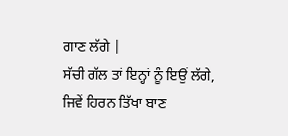ਗਾਣ ਲੱਗੇ |
ਸੱਚੀ ਗੱਲ ਤਾਂ ਇਨ੍ਹਾਂ ਨੂੰ ਇਉਂ ਲੱਗੇ,
ਜਿਵੇਂ ਹਿਰਨ ਤਿੱਖਾ ਬਾਣ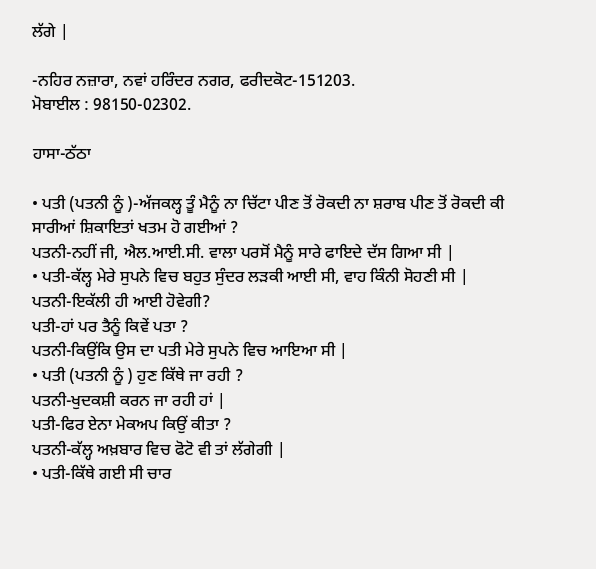ਲੱਗੇ |

-ਨਹਿਰ ਨਜ਼ਾਰਾ, ਨਵਾਂ ਹਰਿੰਦਰ ਨਗਰ, ਫਰੀਦਕੋਟ-151203.
ਮੋਬਾਈਲ : 98150-02302.

ਹਾਸਾ-ਠੱਠਾ

• ਪਤੀ (ਪਤਨੀ ਨੂੰ )-ਅੱਜਕਲ੍ਹ ਤੂੰ ਮੈਨੂੰ ਨਾ ਚਿੱਟਾ ਪੀਣ ਤੋਂ ਰੋਕਦੀ ਨਾ ਸ਼ਰਾਬ ਪੀਣ ਤੋਂ ਰੋਕਦੀ ਕੀ ਸਾਰੀਆਂ ਸ਼ਿਕਾਇਤਾਂ ਖਤਮ ਹੋ ਗਈਆਂ ?
ਪਤਨੀ-ਨਹੀਂ ਜੀ, ਐਲ.ਆਈ.ਸੀ. ਵਾਲਾ ਪਰਸੋਂ ਮੈਨੂੰ ਸਾਰੇ ਫਾਇਦੇ ਦੱਸ ਗਿਆ ਸੀ |
• ਪਤੀ-ਕੱਲ੍ਹ ਮੇਰੇ ਸੁਪਨੇ ਵਿਚ ਬਹੁਤ ਸੁੰਦਰ ਲੜਕੀ ਆਈ ਸੀ, ਵਾਹ ਕਿੰਨੀ ਸੋਹਣੀ ਸੀ |
ਪਤਨੀ-ਇਕੱਲੀ ਹੀ ਆਈ ਹੋਵੇਗੀ?
ਪਤੀ-ਹਾਂ ਪਰ ਤੈਨੂੰ ਕਿਵੇਂ ਪਤਾ ?
ਪਤਨੀ-ਕਿਉਂਕਿ ਉਸ ਦਾ ਪਤੀ ਮੇਰੇ ਸੁਪਨੇ ਵਿਚ ਆਇਆ ਸੀ |
• ਪਤੀ (ਪਤਨੀ ਨੂੰ ) ਹੁਣ ਕਿੱਥੇ ਜਾ ਰਹੀ ?
ਪਤਨੀ-ਖੁਦਕਸ਼ੀ ਕਰਨ ਜਾ ਰਹੀ ਹਾਂ |
ਪਤੀ-ਫਿਰ ਏਨਾ ਮੇਕਅਪ ਕਿਉਂ ਕੀਤਾ ?
ਪਤਨੀ-ਕੱਲ੍ਹ ਅਖ਼ਬਾਰ ਵਿਚ ਫੋਟੋ ਵੀ ਤਾਂ ਲੱਗੇਗੀ |
• ਪਤੀ-ਕਿੱਥੇ ਗਈ ਸੀ ਚਾਰ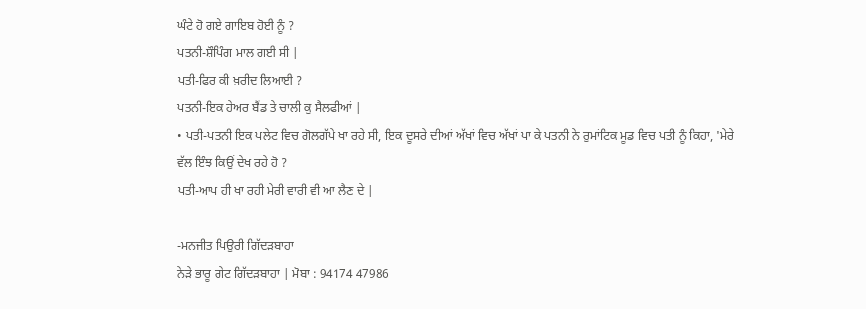ਘੰਟੇ ਹੋ ਗਏ ਗਾਇਬ ਹੋਈ ਨੂੰ ?
ਪਤਨੀ-ਸ਼ੌਪਿੰਗ ਮਾਲ ਗਈ ਸੀ |
ਪਤੀ-ਫਿਰ ਕੀ ਖ਼ਰੀਦ ਲਿਆਈ ?
ਪਤਨੀ-ਇਕ ਹੇਅਰ ਬੈਂਡ ਤੇ ਚਾਲੀ ਕੁ ਸੈਲਫੀਆਂ |
• ਪਤੀ-ਪਤਨੀ ਇਕ ਪਲੇਟ ਵਿਚ ਗੋਲਗੱਪੇ ਖਾ ਰਹੇ ਸੀ, ਇਕ ਦੂਸਰੇ ਦੀਆਂ ਅੱਖਾਂ ਵਿਚ ਅੱਖਾਂ ਪਾ ਕੇ ਪਤਨੀ ਨੇ ਰੁਮਾਂਟਿਕ ਮੂਡ ਵਿਚ ਪਤੀ ਨੂੰ ਕਿਹਾ, 'ਮੇਰੇ ਵੱਲ ਇੰਝ ਕਿਉਂ ਦੇਖ ਰਹੇ ਹੋ ?
ਪਤੀ-ਆਪ ਹੀ ਖਾ ਰਹੀ ਮੇਰੀ ਵਾਰੀ ਵੀ ਆ ਲੈਣ ਦੇ |

-ਮਨਜੀਤ ਪਿਉਰੀ ਗਿੱਦੜਬਾਹਾ
ਨੇੜੇ ਭਾਰੂ ਗੇਟ ਗਿੱਦੜਬਾਹਾ | ਮੋਬਾ : 94174 47986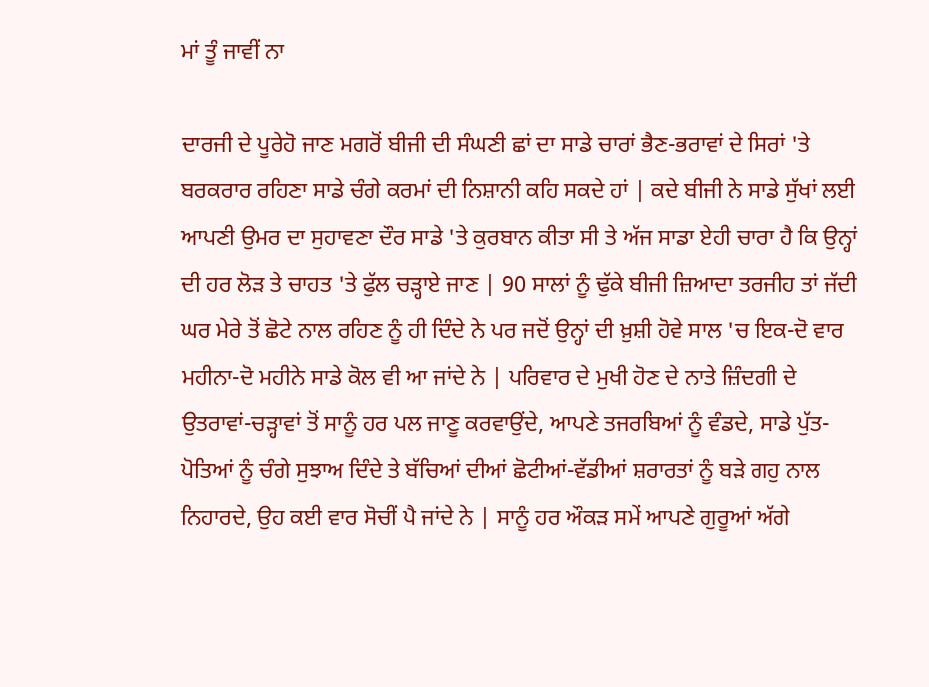ਮਾਂ ਤੂੰ ਜਾਵੀਂ ਨਾ

ਦਾਰਜੀ ਦੇ ਪੂਰੇਹੋ ਜਾਣ ਮਗਰੋਂ ਬੀਜੀ ਦੀ ਸੰਘਣੀ ਛਾਂ ਦਾ ਸਾਡੇ ਚਾਰਾਂ ਭੈਣ-ਭਰਾਵਾਂ ਦੇ ਸਿਰਾਂ 'ਤੇ ਬਰਕਰਾਰ ਰਹਿਣਾ ਸਾਡੇ ਚੰਗੇ ਕਰਮਾਂ ਦੀ ਨਿਸ਼ਾਨੀ ਕਹਿ ਸਕਦੇ ਹਾਂ | ਕਦੇ ਬੀਜੀ ਨੇ ਸਾਡੇ ਸੁੱਖਾਂ ਲਈ ਆਪਣੀ ਉਮਰ ਦਾ ਸੁਹਾਵਣਾ ਦੌਰ ਸਾਡੇ 'ਤੇ ਕੁਰਬਾਨ ਕੀਤਾ ਸੀ ਤੇ ਅੱਜ ਸਾਡਾ ਏਹੀ ਚਾਰਾ ਹੈ ਕਿ ਉਨ੍ਹਾਂ ਦੀ ਹਰ ਲੋੜ ਤੇ ਚਾਹਤ 'ਤੇ ਫੁੱਲ ਚੜ੍ਹਾਏ ਜਾਣ | 90 ਸਾਲਾਂ ਨੂੰ ਢੁੱਕੇ ਬੀਜੀ ਜ਼ਿਆਦਾ ਤਰਜੀਹ ਤਾਂ ਜੱਦੀ ਘਰ ਮੇਰੇ ਤੋਂ ਛੋਟੇ ਨਾਲ ਰਹਿਣ ਨੂੰ ਹੀ ਦਿੰਦੇ ਨੇ ਪਰ ਜਦੋਂ ਉਨ੍ਹਾਂ ਦੀ ਖ਼ੁਸ਼ੀ ਹੋਵੇ ਸਾਲ 'ਚ ਇਕ-ਦੋ ਵਾਰ ਮਹੀਨਾ-ਦੋ ਮਹੀਨੇ ਸਾਡੇ ਕੋਲ ਵੀ ਆ ਜਾਂਦੇ ਨੇ | ਪਰਿਵਾਰ ਦੇ ਮੁਖੀ ਹੋਣ ਦੇ ਨਾਤੇ ਜ਼ਿੰਦਗੀ ਦੇ ਉਤਰਾਵਾਂ-ਚੜ੍ਹਾਵਾਂ ਤੋਂ ਸਾਨੂੰ ਹਰ ਪਲ ਜਾਣੂ ਕਰਵਾਉਂਦੇ, ਆਪਣੇ ਤਜਰਬਿਆਂ ਨੂੰ ਵੰਡਦੇ, ਸਾਡੇ ਪੁੱਤ-ਪੋਤਿਆਂ ਨੂੰ ਚੰਗੇ ਸੁਝਾਅ ਦਿੰਦੇ ਤੇ ਬੱਚਿਆਂ ਦੀਆਂ ਛੋਟੀਆਂ-ਵੱਡੀਆਂ ਸ਼ਰਾਰਤਾਂ ਨੂੰ ਬੜੇ ਗਹੁ ਨਾਲ ਨਿਹਾਰਦੇ, ਉਹ ਕਈ ਵਾਰ ਸੋਚੀਂ ਪੈ ਜਾਂਦੇ ਨੇ | ਸਾਨੂੰ ਹਰ ਔਕੜ ਸਮੇਂ ਆਪਣੇ ਗੁਰੂਆਂ ਅੱਗੇ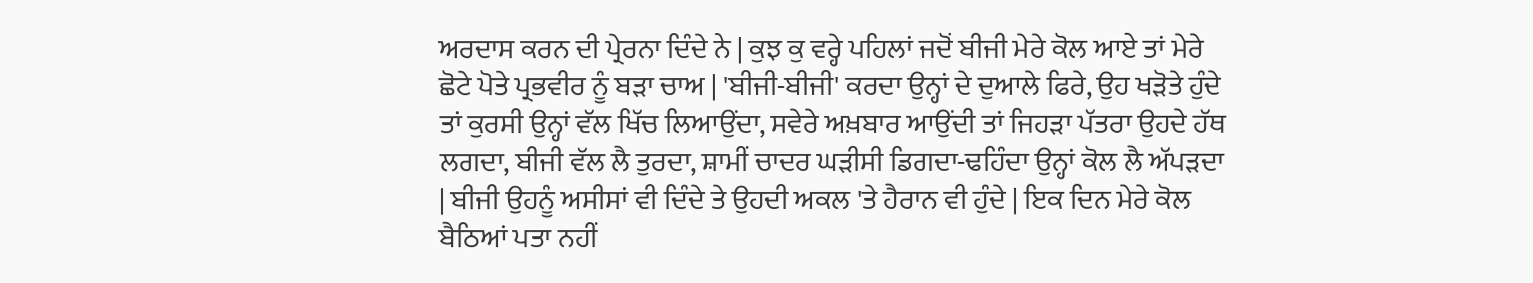ਅਰਦਾਸ ਕਰਨ ਦੀ ਪ੍ਰੇਰਨਾ ਦਿੰਦੇ ਨੇ | ਕੁਝ ਕੁ ਵਰ੍ਹੇ ਪਹਿਲਾਂ ਜਦੋਂ ਬੀਜੀ ਮੇਰੇ ਕੋਲ ਆਏ ਤਾਂ ਮੇਰੇ ਛੋਟੇ ਪੋਤੇ ਪ੍ਰਭਵੀਰ ਨੂੰ ਬੜਾ ਚਾਅ | 'ਬੀਜੀ-ਬੀਜੀ' ਕਰਦਾ ਉਨ੍ਹਾਂ ਦੇ ਦੁਆਲੇ ਫਿਰੇ, ਉਹ ਖੜੋਤੇ ਹੁੰਦੇ ਤਾਂ ਕੁਰਸੀ ਉਨ੍ਹਾਂ ਵੱਲ ਖਿੱਚ ਲਿਆਉਂਦਾ, ਸਵੇਰੇ ਅਖ਼ਬਾਰ ਆਉਂਦੀ ਤਾਂ ਜਿਹੜਾ ਪੱਤਰਾ ਉਹਦੇ ਹੱਥ ਲਗਦਾ, ਬੀਜੀ ਵੱਲ ਲੈ ਤੁਰਦਾ, ਸ਼ਾਮੀਂ ਚਾਦਰ ਘੜੀਸੀ ਡਿਗਦਾ-ਢਹਿੰਦਾ ਉਨ੍ਹਾਂ ਕੋਲ ਲੈ ਅੱਪੜਦਾ | ਬੀਜੀ ਉਹਨੂੰ ਅਸੀਸਾਂ ਵੀ ਦਿੰਦੇ ਤੇ ਉਹਦੀ ਅਕਲ 'ਤੇ ਹੈਰਾਨ ਵੀ ਹੁੰਦੇ | ਇਕ ਦਿਨ ਮੇਰੇ ਕੋਲ ਬੈਠਿਆਂ ਪਤਾ ਨਹੀਂ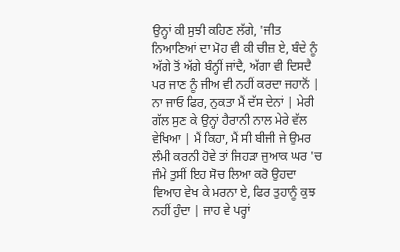ਉਨ੍ਹਾਂ ਕੀ ਸੁਝੀ ਕਹਿਣ ਲੱਗੇ, 'ਜੀਤ ਨਿਆਣਿਆਂ ਦਾ ਮੋਹ ਵੀ ਕੀ ਚੀਜ਼ ਏ, ਬੰਦੇ ਨੂੰ ਅੱਗੇ ਤੋਂ ਅੱਗੇ ਬੰਨ੍ਹੀਂ ਜਾਂਦੈ, ਅੱਗਾ ਵੀ ਦਿਸਦੈ ਪਰ ਜਾਣ ਨੂੰ ਜੀਅ ਵੀ ਨਹੀਂ ਕਰਦਾ ਜਹਾਨੋਂ | ਨਾ ਜਾਓ ਫਿਰ, ਨੁਕਤਾ ਮੈਂ ਦੱਸ ਦੇਨਾਂ | ਮੇਰੀ ਗੱਲ ਸੁਣ ਕੇ ਉਨ੍ਹਾਂ ਹੈਰਾਨੀ ਨਾਲ ਮੇਰੇ ਵੱਲ ਵੇਖਿਆ | ਮੈਂ ਕਿਹਾ, ਮੈਂ ਸੀ ਬੀਜੀ ਜੇ ਉਮਰ ਲੰਮੀ ਕਰਨੀ ਹੋਵੇ ਤਾਂ ਜਿਹੜਾ ਜੁਆਕ ਘਰ 'ਚ ਜੰਮੇ ਤੁਸੀਂ ਇਹ ਸੋਚ ਲਿਆ ਕਰੋ ਉਹਦਾ ਵਿਆਹ ਵੇਖ ਕੇ ਮਰਨਾ ਏ, ਫਿਰ ਤੁਹਾਨੂੰ ਕੁਝ ਨਹੀਂ ਹੁੰਦਾ | ਜਾਹ ਵੇ ਪਰ੍ਹਾਂ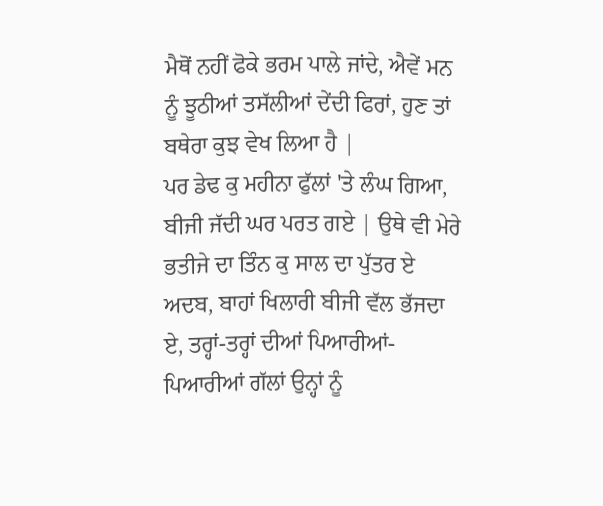ਮੈਥੋਂ ਨਹੀਂ ਫੋਕੇ ਭਰਮ ਪਾਲੇ ਜਾਂਦੇ, ਐਵੇਂ ਮਨ ਨੂੰ ਝੂਠੀਆਂ ਤਸੱਲੀਆਂ ਦੇਂਦੀ ਫਿਰਾਂ, ਹੁਣ ਤਾਂ ਬਥੇਰਾ ਕੁਝ ਵੇਖ ਲਿਆ ਹੈ |
ਪਰ ਡੇਢ ਕੁ ਮਹੀਨਾ ਫੁੱਲਾਂ 'ਤੇ ਲੰਘ ਗਿਆ, ਬੀਜੀ ਜੱਦੀ ਘਰ ਪਰਤ ਗਏ | ਉਥੇ ਵੀ ਮੇਰੇ ਭਤੀਜੇ ਦਾ ਤਿੰਨ ਕੁ ਸਾਲ ਦਾ ਪੁੱਤਰ ਏ ਅਦਬ, ਬਾਹਾਂ ਖਿਲਾਰੀ ਬੀਜੀ ਵੱਲ ਭੱਜਦਾ ਏ, ਤਰ੍ਹਾਂ-ਤਰ੍ਹਾਂ ਦੀਆਂ ਪਿਆਰੀਆਂ-ਪਿਆਰੀਆਂ ਗੱਲਾਂ ਉਨ੍ਹਾਂ ਨੂੰ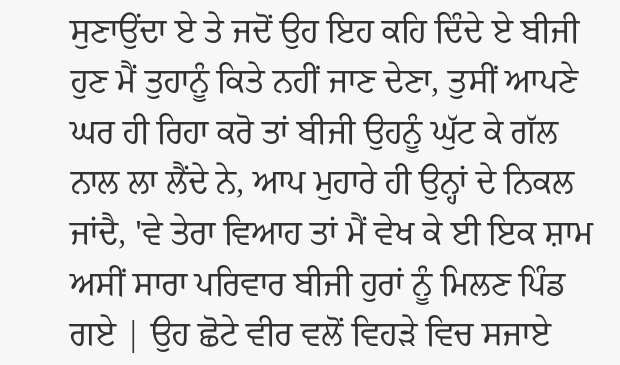ਸੁਣਾਉਂਦਾ ਏ ਤੇ ਜਦੋਂ ਉਹ ਇਹ ਕਹਿ ਦਿੰਦੇ ਏ ਬੀਜੀ ਹੁਣ ਮੈਂ ਤੁਹਾਨੂੰ ਕਿਤੇ ਨਹੀਂ ਜਾਣ ਦੇਣਾ, ਤੁਸੀਂ ਆਪਣੇ ਘਰ ਹੀ ਰਿਹਾ ਕਰੋ ਤਾਂ ਬੀਜੀ ਉਹਨੂੰ ਘੁੱਟ ਕੇ ਗੱਲ ਨਾਲ ਲਾ ਲੈਂਦੇ ਨੇ, ਆਪ ਮੁਹਾਰੇ ਹੀ ਉਨ੍ਹਾਂ ਦੇ ਨਿਕਲ ਜਾਂਦੈ, 'ਵੇ ਤੇਰਾ ਵਿਆਹ ਤਾਂ ਮੈਂ ਵੇਖ ਕੇ ਈ ਇਕ ਸ਼ਾਮ ਅਸੀਂ ਸਾਰਾ ਪਰਿਵਾਰ ਬੀਜੀ ਹੁਰਾਂ ਨੂੰ ਮਿਲਣ ਪਿੰਡ ਗਏ | ਉਹ ਛੋਟੇ ਵੀਰ ਵਲੋਂ ਵਿਹੜੇ ਵਿਚ ਸਜਾਏ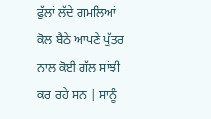ਫੁੱਲਾਂ ਲੱਦੇ ਗਮਲਿਆਂ ਕੋਲ ਬੈਠੇ ਆਪਣੇ ਪੁੱਤਰ ਨਾਲ ਕੋਈ ਗੱਲ ਸਾਂਝੀ ਕਰ ਰਹੇ ਸਨ | ਸਾਨੂੰ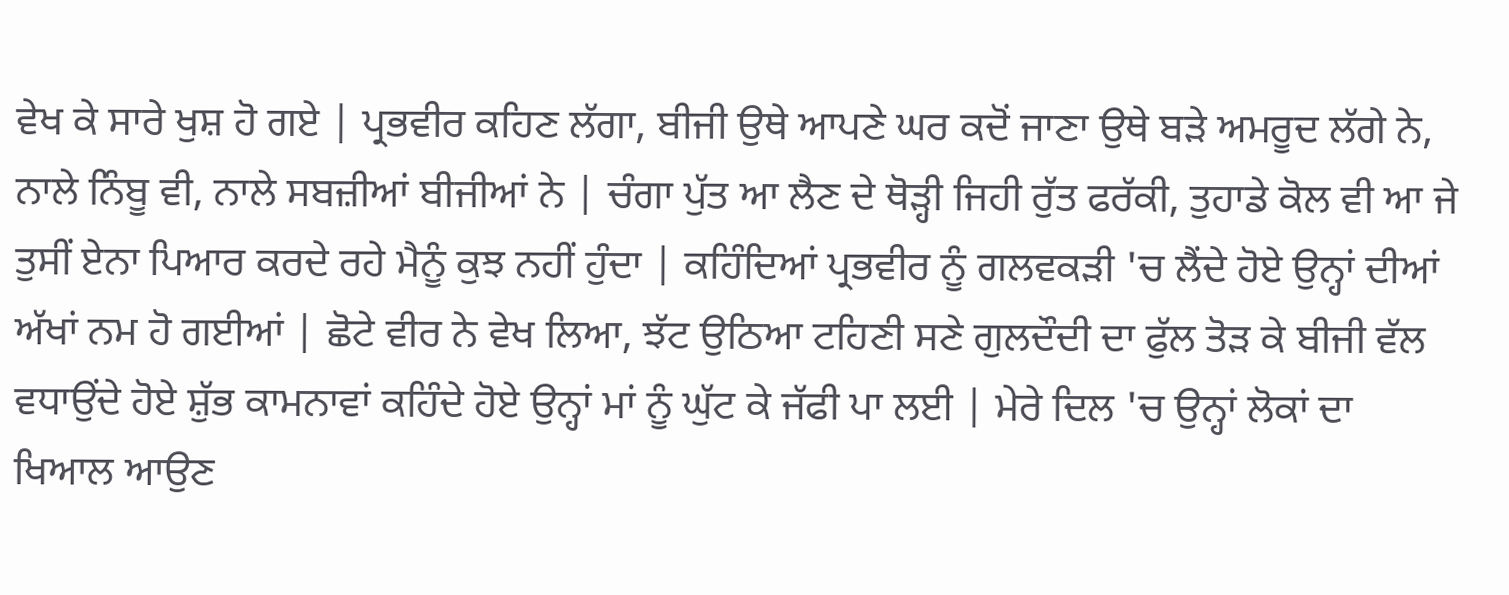ਵੇਖ ਕੇ ਸਾਰੇ ਖੁਸ਼ ਹੋ ਗਏ | ਪ੍ਰਭਵੀਰ ਕਹਿਣ ਲੱਗਾ, ਬੀਜੀ ਉਥੇ ਆਪਣੇ ਘਰ ਕਦੋਂ ਜਾਣਾ ਉਥੇ ਬੜੇ ਅਮਰੂਦ ਲੱਗੇ ਨੇ, ਨਾਲੇ ਨਿੰਬੂ ਵੀ, ਨਾਲੇ ਸਬਜ਼ੀਆਂ ਬੀਜੀਆਂ ਨੇ | ਚੰਗਾ ਪੁੱਤ ਆ ਲੈਣ ਦੇ ਥੋੜ੍ਹੀ ਜਿਹੀ ਰੁੱਤ ਫਰੱਕੀ, ਤੁਹਾਡੇ ਕੋਲ ਵੀ ਆ ਜੇ ਤੁਸੀਂ ਏਨਾ ਪਿਆਰ ਕਰਦੇ ਰਹੇ ਮੈਨੂੰ ਕੁਝ ਨਹੀਂ ਹੁੰਦਾ | ਕਹਿੰਦਿਆਂ ਪ੍ਰਭਵੀਰ ਨੂੰ ਗਲਵਕੜੀ 'ਚ ਲੈਂਦੇ ਹੋਏ ਉਨ੍ਹਾਂ ਦੀਆਂ ਅੱਖਾਂ ਨਮ ਹੋ ਗਈਆਂ | ਛੋਟੇ ਵੀਰ ਨੇ ਵੇਖ ਲਿਆ, ਝੱਟ ਉਠਿਆ ਟਹਿਣੀ ਸਣੇ ਗੁਲਦੌਦੀ ਦਾ ਫੁੱਲ ਤੋੜ ਕੇ ਬੀਜੀ ਵੱਲ ਵਧਾਉਂਦੇ ਹੋਏ ਸ਼ੁੱਭ ਕਾਮਨਾਵਾਂ ਕਹਿੰਦੇ ਹੋਏ ਉਨ੍ਹਾਂ ਮਾਂ ਨੂੰ ਘੁੱਟ ਕੇ ਜੱਫੀ ਪਾ ਲਈ | ਮੇਰੇ ਦਿਲ 'ਚ ਉਨ੍ਹਾਂ ਲੋਕਾਂ ਦਾ ਖਿਆਲ ਆਉਣ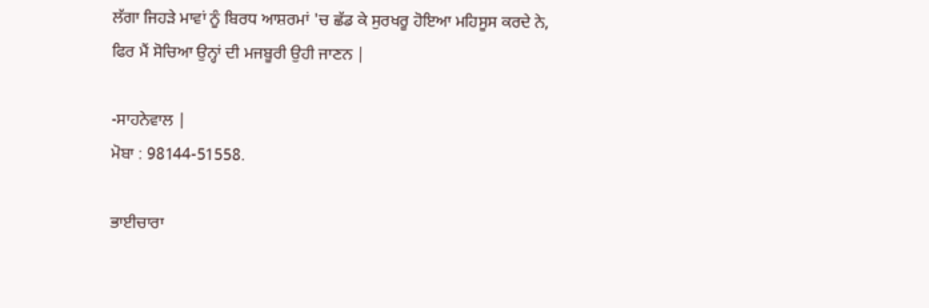ਲੱਗਾ ਜਿਹੜੇ ਮਾਵਾਂ ਨੂੰ ਬਿਰਧ ਆਸ਼ਰਮਾਂ 'ਚ ਛੱਡ ਕੇ ਸੁਰਖਰੂ ਹੋਇਆ ਮਹਿਸੂਸ ਕਰਦੇ ਨੇ, ਫਿਰ ਮੈਂ ਸੋਚਿਆ ਉਨ੍ਹਾਂ ਦੀ ਮਜਬੂਰੀ ਉਹੀ ਜਾਣਨ |

-ਸਾਹਨੇਵਾਲ |
ਮੋਬਾ : 98144-51558.

ਭਾਈਚਾਰਾ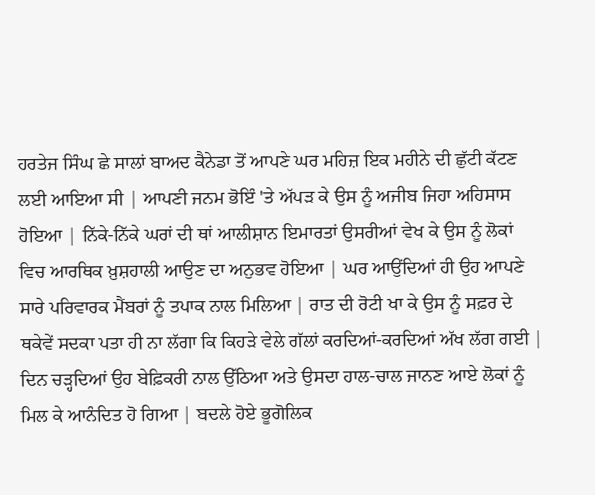ਹਰਤੇਜ ਸਿੰਘ ਛੇ ਸਾਲਾਂ ਬਾਅਦ ਕੈਨੇਡਾ ਤੋਂ ਆਪਣੇ ਘਰ ਮਹਿਜ਼ ਇਕ ਮਹੀਨੇ ਦੀ ਛੁੱਟੀ ਕੱਟਣ ਲਈ ਆਇਆ ਸੀ | ਆਪਣੀ ਜਨਮ ਭੋਇੰ 'ਤੇ ਅੱਪੜ ਕੇ ਉਸ ਨੂੰ ਅਜੀਬ ਜਿਹਾ ਅਹਿਸਾਸ ਹੋਇਆ | ਨਿੱਕੇ-ਨਿੱਕੇ ਘਰਾਂ ਦੀ ਥਾਂ ਆਲੀਸ਼ਾਨ ਇਮਾਰਤਾਂ ਉਸਰੀਆਂ ਵੇਖ ਕੇ ਉਸ ਨੂੰ ਲੋਕਾਂ ਵਿਚ ਆਰਥਿਕ ਖ਼ੁਸ਼ਹਾਲੀ ਆਉਣ ਦਾ ਅਨੁਭਵ ਹੋਇਆ | ਘਰ ਆਉਂਦਿਆਂ ਹੀ ਉਹ ਆਪਣੇ ਸਾਰੇ ਪਰਿਵਾਰਕ ਮੈਂਬਰਾਂ ਨੂੰ ਤਪਾਕ ਨਾਲ ਮਿਲਿਆ | ਰਾਤ ਦੀ ਰੋਟੀ ਖਾ ਕੇ ਉਸ ਨੂੰ ਸਫ਼ਰ ਦੇ ਥਕੇਵੇਂ ਸਦਕਾ ਪਤਾ ਹੀ ਨਾ ਲੱਗਾ ਕਿ ਕਿਹੜੇ ਵੇਲੇ ਗੱਲਾਂ ਕਰਦਿਆਂ-ਕਰਦਿਆਂ ਅੱਖ ਲੱਗ ਗਈ | ਦਿਨ ਚੜ੍ਹਦਿਆਂ ਉਹ ਬੇਫ਼ਿਕਰੀ ਨਾਲ ਉੱਠਿਆ ਅਤੇ ਉਸਦਾ ਹਾਲ-ਚਾਲ ਜਾਨਣ ਆਏ ਲੋਕਾਂ ਨੂੰ ਮਿਲ ਕੇ ਆਨੰਦਿਤ ਹੋ ਗਿਆ | ਬਦਲੇ ਹੋਏ ਭੂਗੋਲਿਕ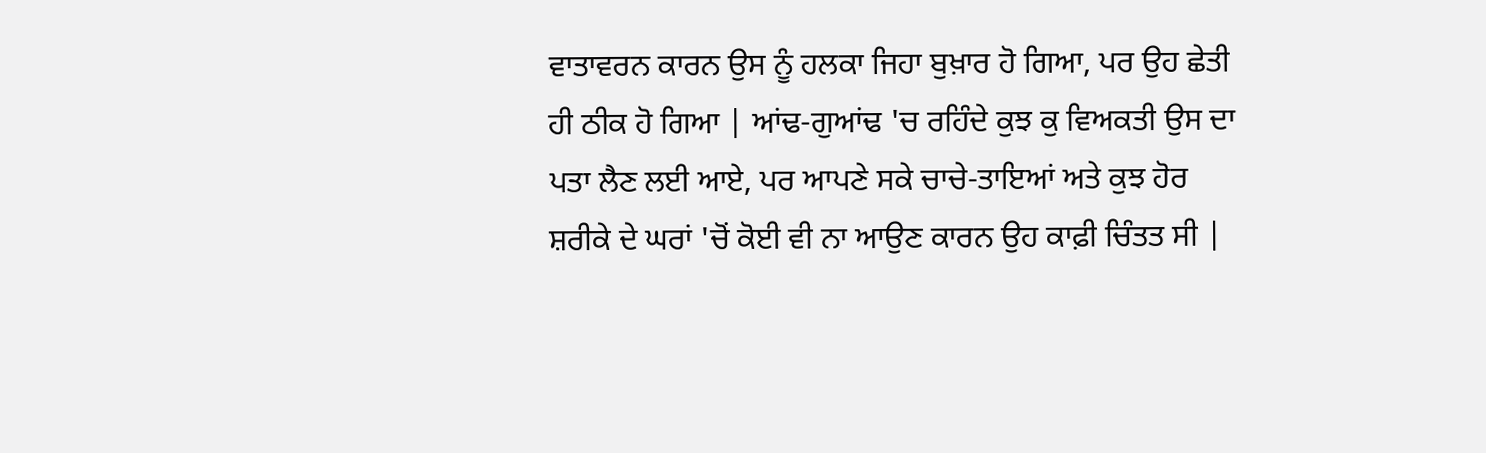ਵਾਤਾਵਰਨ ਕਾਰਨ ਉਸ ਨੂੰ ਹਲਕਾ ਜਿਹਾ ਬੁਖ਼ਾਰ ਹੋ ਗਿਆ, ਪਰ ਉਹ ਛੇਤੀ ਹੀ ਠੀਕ ਹੋ ਗਿਆ | ਆਂਢ-ਗੁਆਂਢ 'ਚ ਰਹਿੰਦੇ ਕੁਝ ਕੁ ਵਿਅਕਤੀ ਉਸ ਦਾ ਪਤਾ ਲੈਣ ਲਈ ਆਏ, ਪਰ ਆਪਣੇ ਸਕੇ ਚਾਚੇ-ਤਾਇਆਂ ਅਤੇ ਕੁਝ ਹੋਰ ਸ਼ਰੀਕੇ ਦੇ ਘਰਾਂ 'ਚੋਂ ਕੋਈ ਵੀ ਨਾ ਆਉਣ ਕਾਰਨ ਉਹ ਕਾਫ਼ੀ ਚਿੰਤਤ ਸੀ |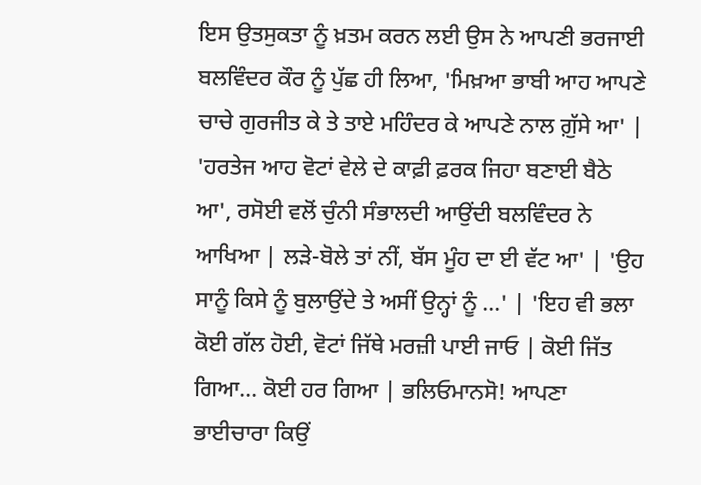ਇਸ ਉਤਸੁਕਤਾ ਨੂੰ ਖ਼ਤਮ ਕਰਨ ਲਈ ਉਸ ਨੇ ਆਪਣੀ ਭਰਜਾਈ ਬਲਵਿੰਦਰ ਕੌਰ ਨੂੰ ਪੁੱਛ ਹੀ ਲਿਆ, 'ਮਿਖ਼ਆ ਭਾਬੀ ਆਹ ਆਪਣੇ ਚਾਚੇ ਗੁਰਜੀਤ ਕੇ ਤੇ ਤਾਏ ਮਹਿੰਦਰ ਕੇ ਆਪਣੇ ਨਾਲ ਗ਼ੁੱਸੇ ਆ' | 'ਹਰਤੇਜ ਆਹ ਵੋਟਾਂ ਵੇਲੇ ਦੇ ਕਾਫ਼ੀ ਫ਼ਰਕ ਜਿਹਾ ਬਣਾਈ ਬੈਠੇ ਆ', ਰਸੋਈ ਵਲੋਂ ਚੁੰਨੀ ਸੰਭਾਲਦੀ ਆਉਂਦੀ ਬਲਵਿੰਦਰ ਨੇ ਆਖਿਆ | ਲੜੇ-ਬੋਲੇ ਤਾਂ ਨੀਂ, ਬੱਸ ਮੂੰਹ ਦਾ ਈ ਵੱਟ ਆ' | 'ਉਹ ਸਾਨੂੰ ਕਿਸੇ ਨੂੰ ਬੁਲਾਉਂਦੇ ਤੇ ਅਸੀਂ ਉਨ੍ਹਾਂ ਨੂੰ ...' | 'ਇਹ ਵੀ ਭਲਾ ਕੋਈ ਗੱਲ ਹੋਈ, ਵੋਟਾਂ ਜਿੱਥੇ ਮਰਜ਼ੀ ਪਾਈ ਜਾਓ | ਕੋਈ ਜਿੱਤ ਗਿਆ... ਕੋਈ ਹਰ ਗਿਆ | ਭਲਿਓਮਾਨਸੋ! ਆਪਣਾ ਭਾਈਚਾਰਾ ਕਿਉਂ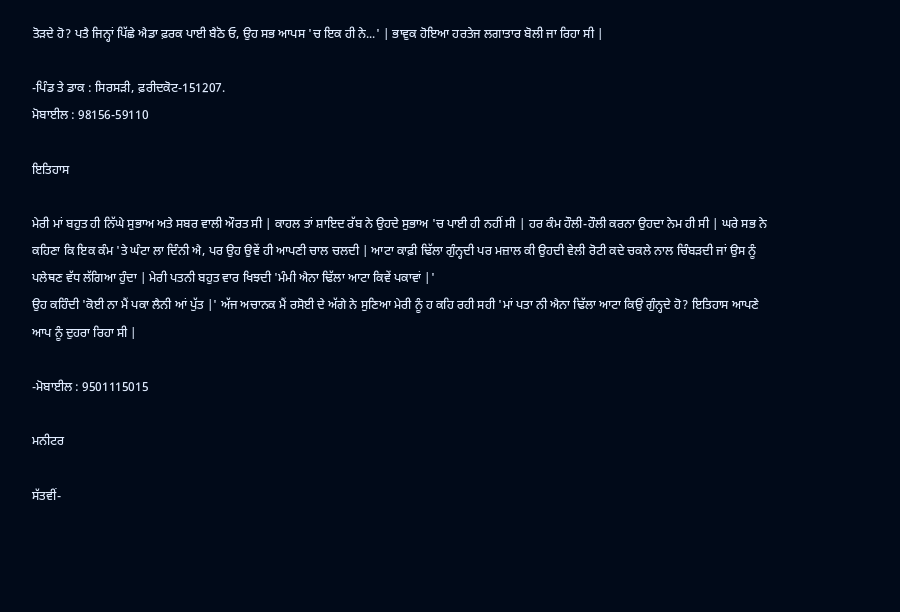ਤੋੜਦੇ ਹੋ? ਪਤੈ ਜਿਨ੍ਹਾਂ ਪਿੱਛੇ ਐਡਾ ਫ਼ਰਕ ਪਾਈ ਬੈਠੋ ਓ, ਉਹ ਸਭ ਆਪਸ 'ਚ ਇਕ ਹੀ ਨੇ...' | ਭਾਵੁਕ ਹੋਇਆ ਹਰਤੇਜ ਲਗਾਤਾਰ ਬੋਲੀ ਜਾ ਰਿਹਾ ਸੀ |

-ਪਿੰਡ ਤੇ ਡਾਕ : ਸਿਰਸੜੀ, ਫ਼ਰੀਦਕੋਟ-151207.
ਮੋਬਾਈਲ : 98156-59110

ਇਤਿਹਾਸ

ਮੇਰੀ ਮਾਂ ਬਹੁਤ ਹੀ ਨਿੱਘੇ ਸੁਭਾਅ ਅਤੇ ਸਬਰ ਵਾਲੀ ਔਰਤ ਸੀ | ਕਾਹਲ ਤਾਂ ਸ਼ਾਇਦ ਰੱਬ ਨੇ ਉਹਦੇ ਸੁਭਾਅ 'ਚ ਪਾਈ ਹੀ ਨਹੀਂ ਸੀ | ਹਰ ਕੰਮ ਹੌਲੀ-ਹੌਲੀ ਕਰਨਾ ਉਹਦਾ ਨੇਮ ਹੀ ਸੀ | ਘਰੇ ਸਭ ਨੇ ਕਹਿਣਾ ਕਿ ਇਕ ਕੰਮ 'ਤੇ ਘੰਟਾ ਲਾ ਦਿੰਨੀ ਐ, ਪਰ ਉਹ ਉਵੇਂ ਹੀ ਆਪਣੀ ਚਾਲ ਚਲਦੀ | ਆਟਾ ਕਾਫ਼ੀ ਢਿੱਲਾ ਗੁੰਨ੍ਹਦੀ ਪਰ ਮਜ਼ਾਲ ਕੀ ਉਹਦੀ ਵੇਲੀ ਰੋਟੀ ਕਦੇ ਚਕਲੇ ਨਾਲ ਚਿੰਬੜਦੀ ਜਾਂ ਉਸ ਨੂੰ ਪਲੇਥਣ ਵੱਧ ਲੱਗਿਆ ਹੁੰਦਾ | ਮੇਰੀ ਪਤਨੀ ਬਹੁਤ ਵਾਰ ਖਿਝਦੀ 'ਮੰਮੀ ਐਨਾ ਢਿੱਲਾ ਆਟਾ ਕਿਵੇਂ ਪਕਾਵਾਂ |'
ਉਹ ਕਹਿੰਦੀ 'ਕੋਈ ਨਾ ਮੈਂ ਪਕਾ ਲੈਨੀ ਆਂ ਪੁੱਤ |' ਅੱਜ ਅਚਾਨਕ ਮੈਂ ਰਸੋਈ ਦੇ ਅੱਗੇ ਨੇ ਸੁਣਿਆ ਮੇਰੀ ਨੂੰ ਹ ਕਹਿ ਰਹੀ ਸਹੀ 'ਮਾਂ ਪਤਾ ਨੀ ਐਨਾ ਢਿੱਲਾ ਆਟਾ ਕਿਉਂ ਗੁੰਨ੍ਹਦੇ ਹੋ? ਇਤਿਹਾਸ ਆਪਣੇ ਆਪ ਨੂੰ ਦੁਹਰਾ ਰਿਹਾ ਸੀ |

-ਮੋਬਾਈਲ : 9501115015

ਮਨੀਟਰ

ਸੱਤਵੀਂ-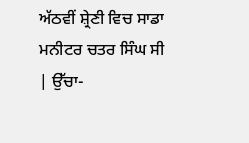ਅੱਠਵੀਂ ਸ਼੍ਰੇਣੀ ਵਿਚ ਸਾਡਾ ਮਨੀਟਰ ਚਤਰ ਸਿੰਘ ਸੀ | ਉੱਚਾ-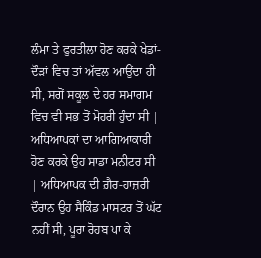ਲੰਮਾ ਤੇ ਫੁਰਤੀਲਾ ਹੋਣ ਕਰਕੇ ਖੇਡਾਂ-ਦੌੜਾਂ ਵਿਚ ਤਾਂ ਅੱਵਲ ਆਉਂਦਾ ਹੀ ਸੀ, ਸਗੋਂ ਸਕੂਲ ਦੇ ਹਰ ਸਮਾਗਮ ਵਿਚ ਵੀ ਸਭ ਤੋਂ ਮੋਹਰੀ ਹੁੰਦਾ ਸੀ | ਅਧਿਆਪਕਾਂ ਦਾ ਆਗਿਆਕਾਰੀ ਹੋਣ ਕਰਕੇ ਉਹ ਸਾਡਾ ਮਨੀਟਰ ਸੀ | ਅਧਿਆਪਕ ਦੀ ਗ਼ੈਰ-ਹਾਜ਼ਰੀ ਦੌਰਾਨ ਉਹ ਸੈਕਿੰਡ ਮਾਸਟਰ ਤੋਂ ਘੱਟ ਨਹੀਂ ਸੀ, ਪੂਰਾ ਰੋਹਬ ਪਾ ਕੇ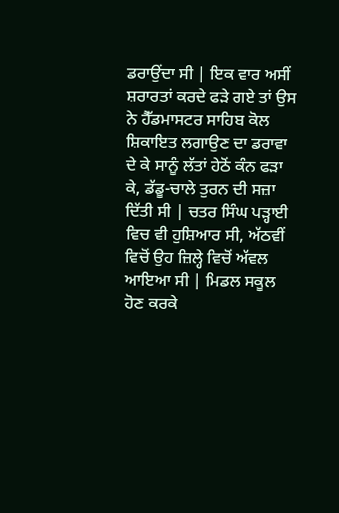ਡਰਾਉਂਦਾ ਸੀ | ਇਕ ਵਾਰ ਅਸੀਂ ਸ਼ਰਾਰਤਾਂ ਕਰਦੇ ਫੜੇ ਗਏ ਤਾਂ ਉਸ ਨੇ ਹੈੱਡਮਾਸਟਰ ਸਾਹਿਬ ਕੋਲ ਸ਼ਿਕਾਇਤ ਲਗਾਉਣ ਦਾ ਡਰਾਵਾ ਦੇ ਕੇ ਸਾਨੂੰ ਲੱਤਾਂ ਹੇਠੋਂ ਕੰਨ ਫੜਾ ਕੇ, ਡੱਡੂ-ਚਾਲੇ ਤੁਰਨ ਦੀ ਸਜ਼ਾ ਦਿੱਤੀ ਸੀ | ਚਤਰ ਸਿੰਘ ਪੜ੍ਹਾਈ ਵਿਚ ਵੀ ਹੁਸ਼ਿਆਰ ਸੀ, ਅੱਠਵੀਂ ਵਿਚੋਂ ਉਹ ਜ਼ਿਲ੍ਹੇ ਵਿਚੋਂ ਅੱਵਲ ਆਇਆ ਸੀ | ਮਿਡਲ ਸਕੂਲ ਹੋਣ ਕਰਕੇ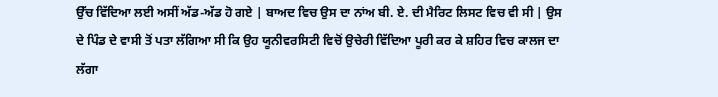ਉੱਚ ਵਿੱਦਿਆ ਲਈ ਅਸੀਂ ਅੱਡ-ਅੱਡ ਹੋ ਗਏ | ਬਾਅਦ ਵਿਚ ਉਸ ਦਾ ਨਾਂਅ ਬੀ. ਏ. ਦੀ ਮੈਰਿਟ ਲਿਸਟ ਵਿਚ ਵੀ ਸੀ | ਉਸ ਦੇ ਪਿੰਡ ਦੇ ਵਾਸੀ ਤੋਂ ਪਤਾ ਲੱਗਿਆ ਸੀ ਕਿ ਉਹ ਯੂਨੀਵਰਸਿਟੀ ਵਿਚੋਂ ਉਚੇਰੀ ਵਿੱਦਿਆ ਪੂਰੀ ਕਰ ਕੇ ਸ਼ਹਿਰ ਵਿਚ ਕਾਲਜ ਦਾ ਲੱਗਾ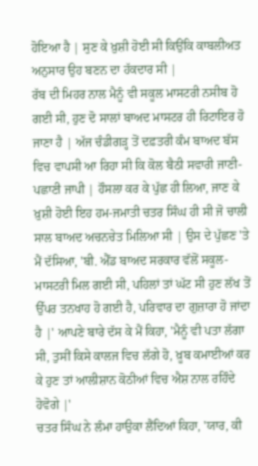ਹੋਇਆ ਹੈ | ਸੁਣ ਕੇ ਖ਼ੁਸ਼ੀ ਹੋਈ ਸੀ ਕਿਉਂਕਿ ਕਾਬਲੀਅਤ ਅਨੁਸਾਰ ਉਹ ਬਣਨ ਦਾ ਹੱਕਦਾਰ ਸੀ |
ਰੱਬ ਦੀ ਮਿਹਰ ਨਾਲ ਮੈਨੂੰ ਵੀ ਸਕੂਲ ਮਾਸਟਰੀ ਨਸੀਬ ਹੋ ਗਈ ਸੀ, ਹੁਣ ਦੋ ਸਾਲਾਂ ਬਾਅਦ ਮਾਸਟਰ ਹੀ ਰਿਟਾਇਰ ਹੋ ਜਾਣਾ ਹੈ | ਅੱਜ ਚੰਡੀਗੜ੍ਹ ਤੋਂ ਦਫ਼ਤਰੀ ਕੰਮ ਬਾਅਦ ਬੱਸ ਵਿਚ ਵਾਪਸੀ ਆ ਰਿਹਾ ਸੀ ਕਿ ਕੋਲ ਬੈਠੀ ਸਵਾਰੀ ਜਾਣੀ-ਪਛਾਣੀ ਜਾਪੀ | ਹੌਸਲਾ ਕਰ ਕੇ ਪੁੱਛ ਹੀ ਲਿਆ, ਜਾਣ ਕੇ ਖ਼ੁਸ਼ੀ ਹੋਈ ਇਹ ਹਮ-ਜਮਾਤੀ ਚਤਰ ਸਿੰਘ ਹੀ ਸੀ ਜੋ ਚਾਲੀ ਸਾਲ ਬਾਅਦ ਅਚਨਚੇਤ ਮਿਲਿਆ ਸੀ | ਉਸ ਦੇ ਪੁੱਛਣ 'ਤੇ ਮੈਂ ਦੱਸਿਆ, 'ਬੀ. ਐੱਡ ਬਾਅਦ ਸਰਕਾਰ ਵੱਲੋਂ ਸਕੂਲ-ਮਾਸਟਰੀ ਮਿਲ ਗਈ ਸੀ, ਪਹਿਲਾਂ ਤਾਂ ਘੱਟ ਸੀ ਹੁਣ ਲੱਖ ਤੋਂ ਉੱਪਰ ਤਨਖਾਹ ਹੋ ਗਈ ਹੈ, ਪਰਿਵਾਰ ਦਾ ਗੁਜ਼ਾਰਾ ਹੋ ਜਾਂਦਾ ਹੈ |' ਆਪਣੇ ਬਾਰੇ ਦੱਸ ਕੇ ਮੈਂ ਕਿਹਾ, 'ਮੈਨੂੰ ਵੀ ਪਤਾ ਲੱਗਾ ਸੀ, ਤੁਸੀਂ ਕਿਸੇ ਕਾਲਜ ਵਿਚ ਲੱਗੇ ਹੋ, ਖ਼ੂਬ ਕਮਾਈਆਂ ਕਰ ਕੇ ਹੁਣ ਤਾਂ ਆਲੀਸ਼ਾਨ ਕੋਠੀਆਂ ਵਿਚ ਐਸ਼ ਨਾਲ ਰਹਿੰਦੇ ਹੋਵੋਗੇ |'
ਚਤਰ ਸਿੰਘ ਨੇ ਲੰਮਾ ਹਾਉਕਾ ਲੈਂਦਿਆਂ ਕਿਹਾ, 'ਯਾਰ, ਕੀ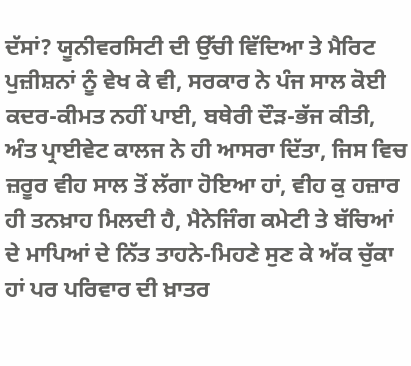ਦੱਸਾਂ? ਯੂਨੀਵਰਸਿਟੀ ਦੀ ਉੱਚੀ ਵਿੱਦਿਆ ਤੇ ਮੈਰਿਟ ਪੁਜ਼ੀਸ਼ਨਾਂ ਨੂੰ ਵੇਖ ਕੇ ਵੀ, ਸਰਕਾਰ ਨੇ ਪੰਜ ਸਾਲ ਕੋਈ ਕਦਰ-ਕੀਮਤ ਨਹੀਂ ਪਾਈ, ਬਥੇਰੀ ਦੌੜ-ਭੱਜ ਕੀਤੀ, ਅੰਤ ਪ੍ਰਾਈਵੇਟ ਕਾਲਜ ਨੇ ਹੀ ਆਸਰਾ ਦਿੱਤਾ, ਜਿਸ ਵਿਚ ਜ਼ਰੂਰ ਵੀਹ ਸਾਲ ਤੋਂ ਲੱਗਾ ਹੋਇਆ ਹਾਂ, ਵੀਹ ਕੁ ਹਜ਼ਾਰ ਹੀ ਤਨਖ਼ਾਹ ਮਿਲਦੀ ਹੈ, ਮੈਨੇਜਿੰਗ ਕਮੇਟੀ ਤੇ ਬੱਚਿਆਂ ਦੇ ਮਾਪਿਆਂ ਦੇ ਨਿੱਤ ਤਾਹਨੇ-ਮਿਹਣੇ ਸੁਣ ਕੇ ਅੱਕ ਚੁੱਕਾ ਹਾਂ ਪਰ ਪਰਿਵਾਰ ਦੀ ਖ਼ਾਤਰ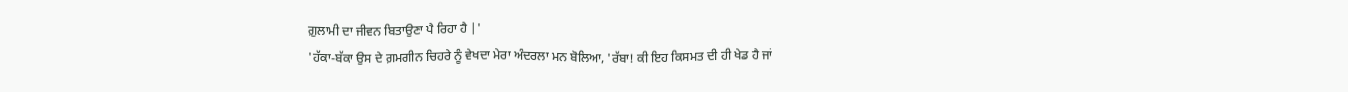ਗ਼ੁਲਾਮੀ ਦਾ ਜੀਵਨ ਬਿਤਾਉਣਾ ਪੈ ਰਿਹਾ ਹੈ |'
'ਹੱਕਾ-ਬੱਕਾ ਉਸ ਦੇ ਗ਼ਮਗੀਨ ਚਿਹਰੇ ਨੂੰ ਵੇਖਦਾ ਮੇਰਾ ਅੰਦਰਲਾ ਮਨ ਬੋਲਿਆ, 'ਰੱਬਾ! ਕੀ ਇਹ ਕਿਸਮਤ ਦੀ ਹੀ ਖੇਡ ਹੈ ਜਾਂ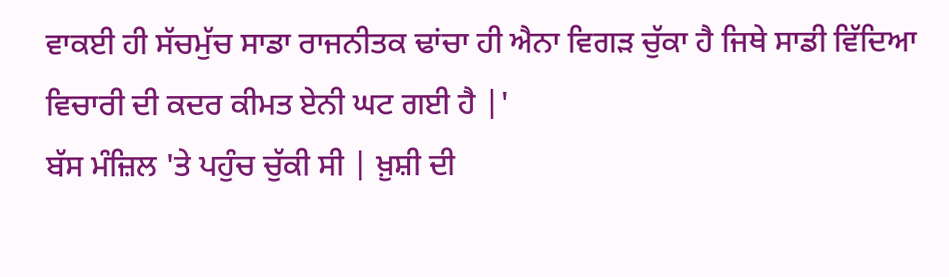ਵਾਕਈ ਹੀ ਸੱਚਮੁੱਚ ਸਾਡਾ ਰਾਜਨੀਤਕ ਢਾਂਚਾ ਹੀ ਐਨਾ ਵਿਗੜ ਚੁੱਕਾ ਹੈ ਜਿਥੇ ਸਾਡੀ ਵਿੱਦਿਆ ਵਿਚਾਰੀ ਦੀ ਕਦਰ ਕੀਮਤ ਏਨੀ ਘਟ ਗਈ ਹੈ |'
ਬੱਸ ਮੰਜ਼ਿਲ 'ਤੇ ਪਹੁੰਚ ਚੁੱਕੀ ਸੀ | ਖ਼ੁਸ਼ੀ ਦੀ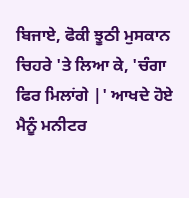ਬਿਜਾਏ, ਫੋਕੀ ਝੂਠੀ ਮੁਸਕਾਨ ਚਿਹਰੇ 'ਤੇ ਲਿਆ ਕੇ, 'ਚੰਗਾ ਫਿਰ ਮਿਲਾਂਗੇ |' ਆਖਦੇ ਹੋਏ ਮੈਨੂੰ ਮਨੀਟਰ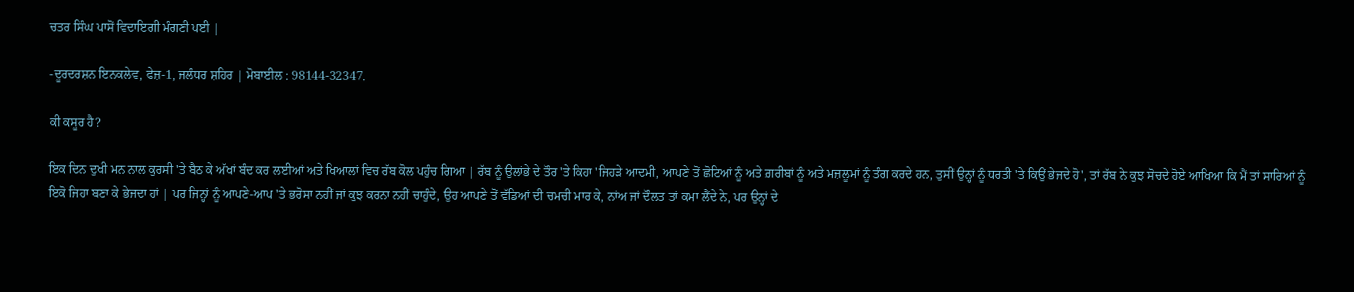ਚਤਰ ਸਿੰਘ ਪਾਸੋਂ ਵਿਦਾਇਗੀ ਮੰਗਣੀ ਪਈ |

-ਦੂਰਦਰਸ਼ਨ ਇਨਕਲੇਵ, ਫੇਜ਼-1, ਜਲੰਧਰ ਸ਼ਹਿਰ | ਮੋਬਾਈਲ : 98144-32347.

ਕੀ ਕਸੂਰ ਹੈ?

ਇਕ ਦਿਨ ਦੁਖੀ ਮਨ ਨਾਲ ਕੁਰਸੀ 'ਤੇ ਬੈਠ ਕੇ ਅੱਖਾਂ ਬੰਦ ਕਰ ਲਈਆਂ ਅਤੇ ਖਿਆਲਾਂ ਵਿਚ ਰੱਬ ਕੋਲ ਪਹੁੰਚ ਗਿਆ | ਰੱਬ ਨੂੰ ਉਲਾਂਭੇ ਦੇ ਤੌਰ 'ਤੇ ਕਿਹਾ 'ਜਿਹੜੇ ਆਦਮੀ, ਆਪਣੇ ਤੋਂ ਛੋਟਿਆਂ ਨੂੰ ਅਤੇ ਗ਼ਰੀਬਾਂ ਨੂੰ ਅਤੇ ਮਜ਼ਲੂਮਾਂ ਨੂੰ ਤੰਗ ਕਰਦੇ ਹਨ, ਤੁਸੀਂ ਉਨ੍ਹਾਂ ਨੂੰ ਧਰਤੀ 'ਤੇ ਕਿਉਂ ਭੇਜਦੇ ਹੋ', ਤਾਂ ਰੱਬ ਨੇ ਕੁਝ ਸੋਚਦੇ ਹੋਏ ਆਖਿਆ ਕਿ ਮੈਂ ਤਾਂ ਸਾਰਿਆਂ ਨੂੰ ਇਕੋ ਜਿਹਾ ਬਣਾ ਕੇ ਭੇਜਦਾ ਹਾਂ | ਪਰ ਜਿਨ੍ਹਾਂ ਨੂੰ ਆਪਣੇ-ਆਪ 'ਤੇ ਭਰੋਸਾ ਨਹੀਂ ਜਾਂ ਕੁਝ ਕਰਨਾ ਨਹੀਂ ਚਾਹੁੰਦੇ, ਉਹ ਆਪਣੇ ਤੋਂ ਵੱਡਿਆਂ ਦੀ ਚਮਚੀ ਮਾਰ ਕੇ, ਨਾਂਅ ਜਾਂ ਦੌਲਤ ਤਾਂ ਕਮਾ ਲੈਂਦੇ ਨੇ, ਪਰ ਉਨ੍ਹਾਂ ਦੇ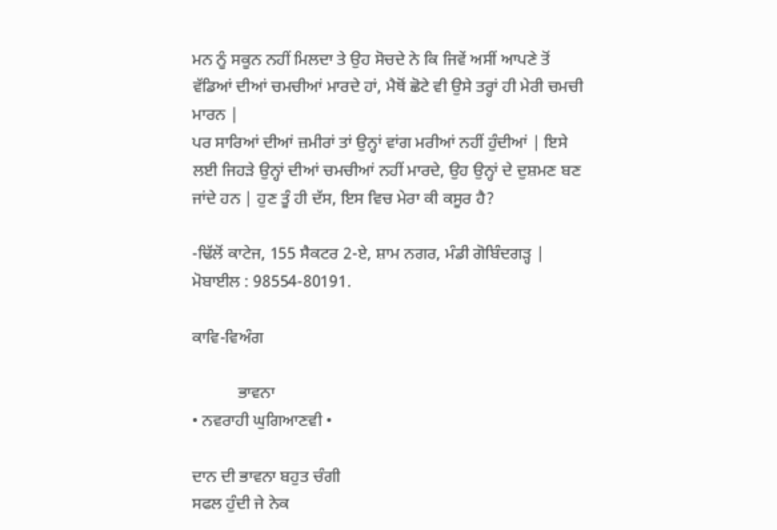ਮਨ ਨੂੰ ਸਕੂਨ ਨਹੀਂ ਮਿਲਦਾ ਤੇ ਉਹ ਸੋਚਦੇ ਨੇ ਕਿ ਜਿਵੇਂ ਅਸੀਂ ਆਪਣੇ ਤੋਂ ਵੱਡਿਆਂ ਦੀਆਂ ਚਮਚੀਆਂ ਮਾਰਦੇ ਹਾਂ, ਮੈਥੋਂ ਛੋਟੇ ਵੀ ਉਸੇ ਤਰ੍ਹਾਂ ਹੀ ਮੇਰੀ ਚਮਚੀ ਮਾਰਨ |
ਪਰ ਸਾਰਿਆਂ ਦੀਆਂ ਜ਼ਮੀਰਾਂ ਤਾਂ ਉਨ੍ਹਾਂ ਵਾਂਗ ਮਰੀਆਂ ਨਹੀਂ ਹੁੰਦੀਆਂ | ਇਸੇ ਲਈ ਜਿਹੜੇ ਉਨ੍ਹਾਂ ਦੀਆਂ ਚਮਚੀਆਂ ਨਹੀਂ ਮਾਰਦੇ, ਉਹ ਉਨ੍ਹਾਂ ਦੇ ਦੁਸ਼ਮਣ ਬਣ ਜਾਂਦੇ ਹਨ | ਹੁਣ ਤੂੰ ਹੀ ਦੱਸ, ਇਸ ਵਿਚ ਮੇਰਾ ਕੀ ਕਸੂਰ ਹੈ?

-ਢਿੱਲੋਂ ਕਾਟੇਜ, 155 ਸੈਕਟਰ 2-ਏ, ਸ਼ਾਮ ਨਗਰ, ਮੰਡੀ ਗੋਬਿੰਦਗੜ੍ਹ |
ਮੋਬਾਈਲ : 98554-80191.

ਕਾਵਿ-ਵਿਅੰਗ

           ਭਾਵਨਾ
• ਨਵਰਾਹੀ ਘੁਗਿਆਣਵੀ •

ਦਾਨ ਦੀ ਭਾਵਨਾ ਬਹੁਤ ਚੰਗੀ
ਸਫਲ ਹੁੰਦੀ ਜੇ ਨੇਕ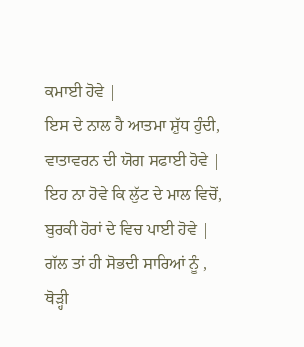ਕਮਾਈ ਹੋਵੇ |
ਇਸ ਦੇ ਨਾਲ ਹੈ ਆਤਮਾ ਸ਼ੁੱਧ ਹੁੰਦੀ,
ਵਾਤਾਵਰਨ ਦੀ ਯੋਗ ਸਫਾਈ ਹੋਵੇ |
ਇਹ ਨਾ ਹੋਵੇ ਕਿ ਲੁੱਟ ਦੇ ਮਾਲ ਵਿਚੋਂ,
ਬੁਰਕੀ ਹੋਰਾਂ ਦੇ ਵਿਚ ਪਾਈ ਹੋਵੇ |
ਗੱਲ ਤਾਂ ਹੀ ਸੋਭਦੀ ਸਾਰਿਆਂ ਨੂੰ ,
ਥੋੜ੍ਹੀ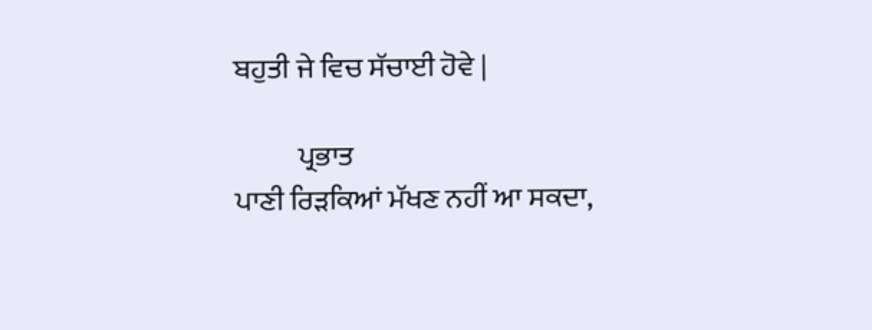ਬਹੁਤੀ ਜੇ ਵਿਚ ਸੱਚਾਈ ਹੋਵੇ |

           ਪ੍ਰਭਾਤ
ਪਾਣੀ ਰਿੜਕਿਆਂ ਮੱਖਣ ਨਹੀਂ ਆ ਸਕਦਾ,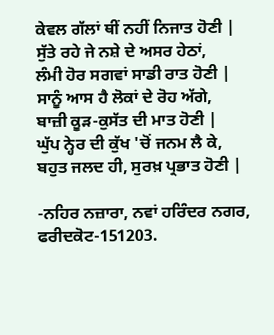ਕੇਵਲ ਗੱਲਾਂ ਥੀਂ ਨਹੀਂ ਨਿਜਾਤ ਹੋਣੀ |
ਸੁੱਤੇ ਰਹੇ ਜੇ ਨਸ਼ੇ ਦੇ ਅਸਰ ਹੇਠਾਂ,
ਲੰਮੀ ਹੋਰ ਸਗਵਾਂ ਸਾਡੀ ਰਾਤ ਹੋਣੀ |
ਸਾਨੂੰ ਆਸ ਹੈ ਲੋਕਾਂ ਦੇ ਰੋਹ ਅੱਗੇ,
ਬਾਜ਼ੀ ਕੂੜ-ਕੁਸੱਤ ਦੀ ਮਾਤ ਹੋਣੀ |
ਘੁੱਪ ਨ੍ਹੇਰ ਦੀ ਕੁੱਖ 'ਚੋਂ ਜਨਮ ਲੈ ਕੇ,
ਬਹੁਤ ਜਲਦ ਹੀ, ਸੁਰਖ਼ ਪ੍ਰਭਾਤ ਹੋਣੀ |

-ਨਹਿਰ ਨਜ਼ਾਰਾ, ਨਵਾਂ ਹਰਿੰਦਰ ਨਗਰ, ਫਰੀਦਕੋਟ-151203.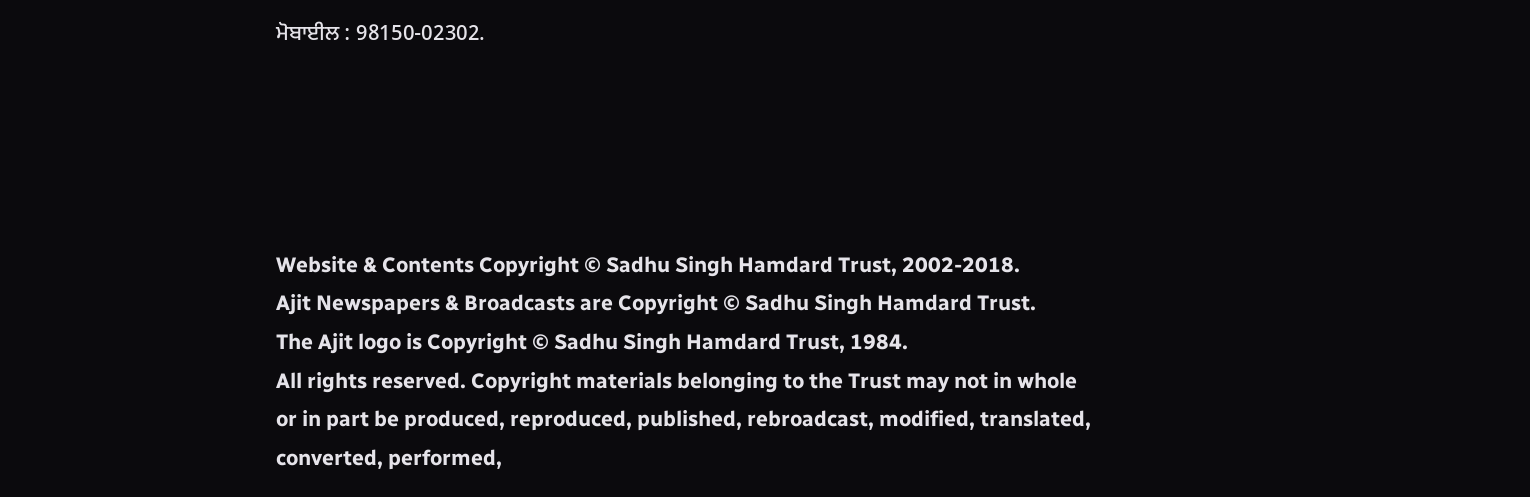ਮੋਬਾਈਲ : 98150-02302.





Website & Contents Copyright © Sadhu Singh Hamdard Trust, 2002-2018.
Ajit Newspapers & Broadcasts are Copyright © Sadhu Singh Hamdard Trust.
The Ajit logo is Copyright © Sadhu Singh Hamdard Trust, 1984.
All rights reserved. Copyright materials belonging to the Trust may not in whole or in part be produced, reproduced, published, rebroadcast, modified, translated, converted, performed,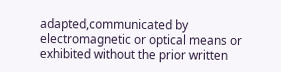adapted,communicated by electromagnetic or optical means or exhibited without the prior written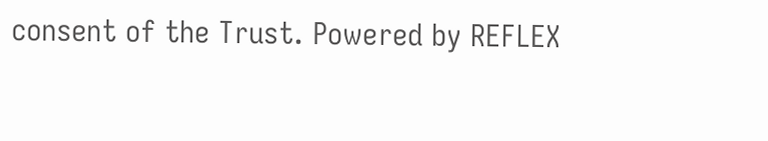consent of the Trust. Powered by REFLEX